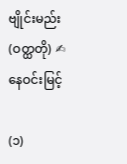ဗျိုင်းမည်း (ဝတ္ထတို) ✍ နေဝင်းမြင့်

(၁)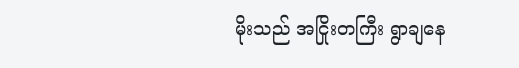မိုးသည် အငြိုးတကြီး ရွာချနေ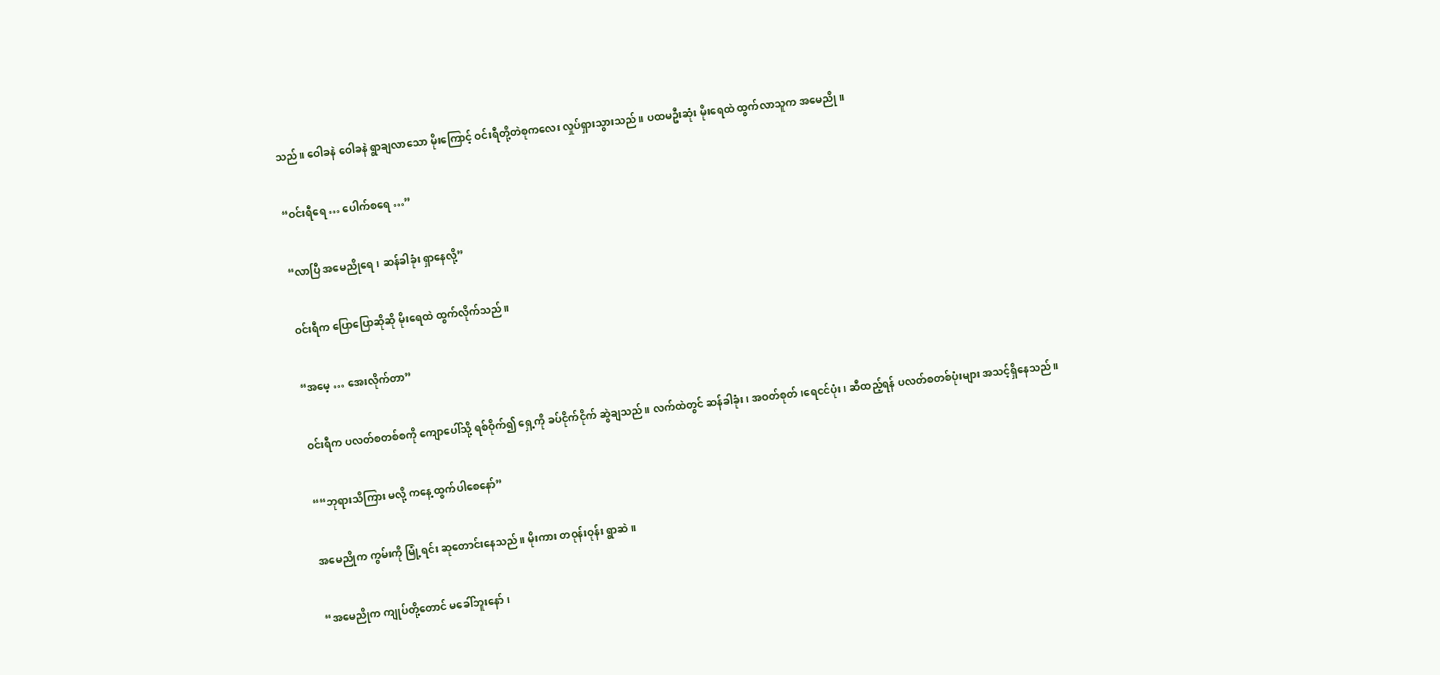သည်။ ဝေါခနဲ ဝေါခနဲ ရွာချလာသော မိုးကြောင့် ဝင်းရီတို့တဲစုကလေး လှုပ်ရှားသွားသည်။ ပထမဦးဆုံး မိုးရေထဲ ထွက်လာသူက အမေညို။

“ဝင်းရီရေ … ပေါက်စရေ …”

“လာပြီ အမေညိုရေ၊ ဆန်ခါခုံး ရှာနေလို့”

ဝင်းရီက ပြောပြောဆိုဆို မိုးရေထဲ ထွက်လိုက်သည်။

“အမေ့ … အေးလိုက်တာ”

ဝင်းရီက ပလတ်စတစ်စကို ကျောပေါ်သို့ ရစ်ဝိုက်၍ ရှေ့ကို ခပ်ငိုက်ငိုက် ဆွဲချသည်။ လက်ထဲတွင် ဆန်ခါခုံး၊ အဝတ်စုတ်၊ရေငင်ပုံး၊ ဆီထည့်ရန် ပလတ်စတစ်ပုံးများ အသင့်ရှိနေသည်။

““ဘုရားသိကြား မလို့ ကနေ့ ထွက်ပါစေနော်”

အမေညိုက ကွမ်းကို မြုံ့ရင်း ဆုတောင်းနေသည်။ မိုးကား တဝုန်းဝုန်း ရွာဆဲ။

“အမေညိုက ကျုပ်တို့တောင် မခေါ်ဘူးနော်၊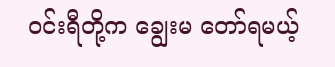ဝင်းရီတို့က ချွေးမ တော်ရမယ့်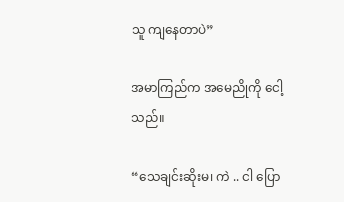သူ ကျနေတာပဲ”

အမာကြည်က အမေညိုကို ငေါ့သည်။

“သေချင်းဆိုးမ၊ ကဲ .. ငါ ပြော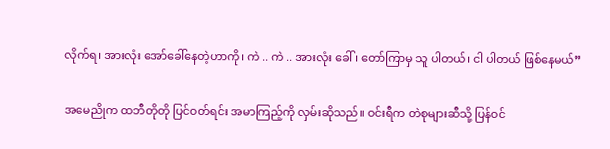လိုက်ရ၊ အားလုံး အော်ခေါ်နေတဲ့ဟာကို၊ ကဲ .. ကဲ .. အားလုံး ခေါ်၊ တော်ကြာမှ သူ ပါတယ်၊ ငါ ပါတယ် ဖြစ်နေမယ်”

အမေညိုက ထဘီတိုတို ပြင်ဝတ်ရင်း အမာကြည့်ကို လှမ်းဆိုသည်။ ဝင်းရီက တဲစုများဆီသို့ ပြန်ဝင်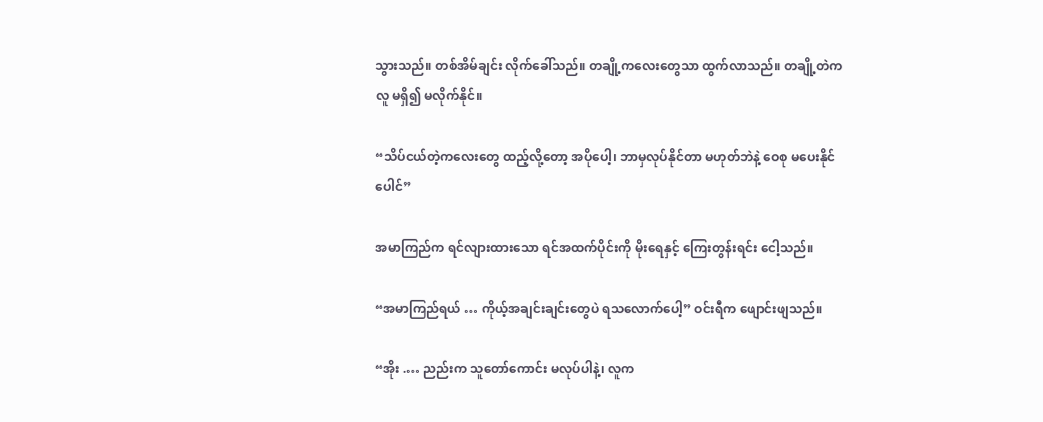သွားသည်။ တစ်အိမ်ချင်း လိုက်ခေါ်သည်။ တချို့ကလေးတွေသာ ထွက်လာသည်။ တချို့တဲက
လူ မရှိ၍ မလိုက်နိုင်။

“သိပ်ငယ်တဲ့ကလေးတွေ ထည့်လို့တော့ အပိုပေါ့၊ ဘာမှလုပ်နိုင်တာ မဟုတ်ဘဲနဲ့ ဝေစု မပေးနိုင်ပေါင်”

အမာကြည်က ရင်လျားထားသော ရင်အထက်ပိုင်းကို မိုးရေနှင့် ကြေးတွန်းရင်း ငေါ့သည်။

“အမာကြည်ရယ် … ကိုယ့်အချင်းချင်းတွေပဲ ရသလောက်ပေါ့” ဝင်းရီက ဖျောင်းဖျသည်။

“အိုး .… ညည်းက သူတော်ကောင်း မလုပ်ပါနဲ့၊ လူက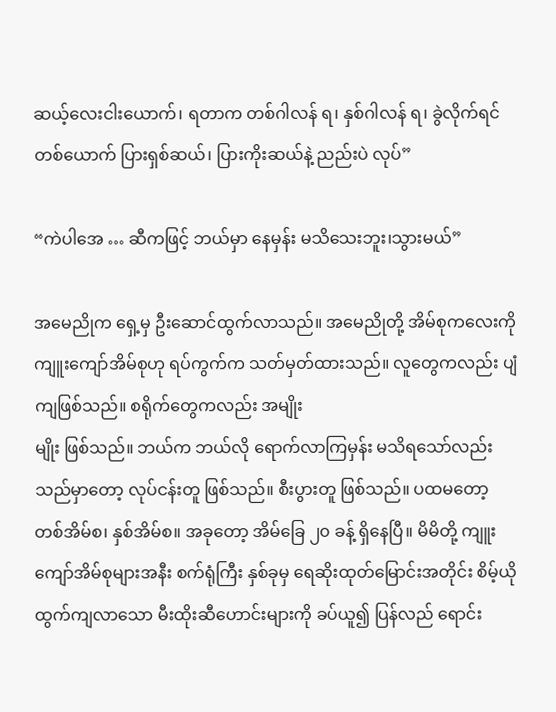ဆယ့်လေးငါးယောက်၊ ရတာက တစ်ဂါလန် ရ၊ နှစ်ဂါလန် ရ၊ ခွဲလိုက်ရင် တစ်ယောက် ပြားရှစ်ဆယ်၊ ပြားကိုးဆယ်နဲ့ ညည်းပဲ လုပ်”

“ကဲပါအေ … ဆီကဖြင့် ဘယ်မှာ နေမှန်း မသိသေးဘူး၊သွားမယ်”

အမေညိုက ရှေ့မှ ဦးဆောင်ထွက်လာသည်။ အမေညိုတို့ အိမ်စုကလေးကို ကျူးကျော်အိမ်စုဟု ရပ်ကွက်က သတ်မှတ်ထားသည်။ လူတွေကလည်း ပျံကျဖြစ်သည်။ စရိုက်တွေကလည်း အမျိုး
မျိုး ဖြစ်သည်။ ဘယ်က ဘယ်လို ရောက်လာကြမှန်း မသိရသော်လည်း သည်မှာတော့ လုပ်ငန်းတူ ဖြစ်သည်။ စီးပွားတူ ဖြစ်သည်။ ပထမတော့
တစ်အိမ်စ၊ နှစ်အိမ်စ။ အခုတော့ အိမ်ခြေ ၂၀ ခန့် ရှိနေပြီ။ မိမိတို့ ကျူးကျော်အိမ်စုများအနီး စက်ရုံကြီး နှစ်ခုမှ ရေဆိုးထုတ်မြောင်းအတိုင်း စိမ့်ယိုထွက်ကျလာသော မီးထိုးဆီဟောင်းများကို ခပ်ယူ၍ ပြန်လည် ရောင်း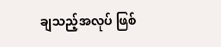ချသည့်အလုပ် ဖြစ်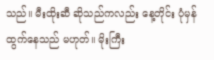သည်။ မီးထိုးဆီ ဆိုသည်ကလည်း နေ့တိုင်း ပုံမှန်ထွက်နေသည် မဟုတ်။ မိုးကြီး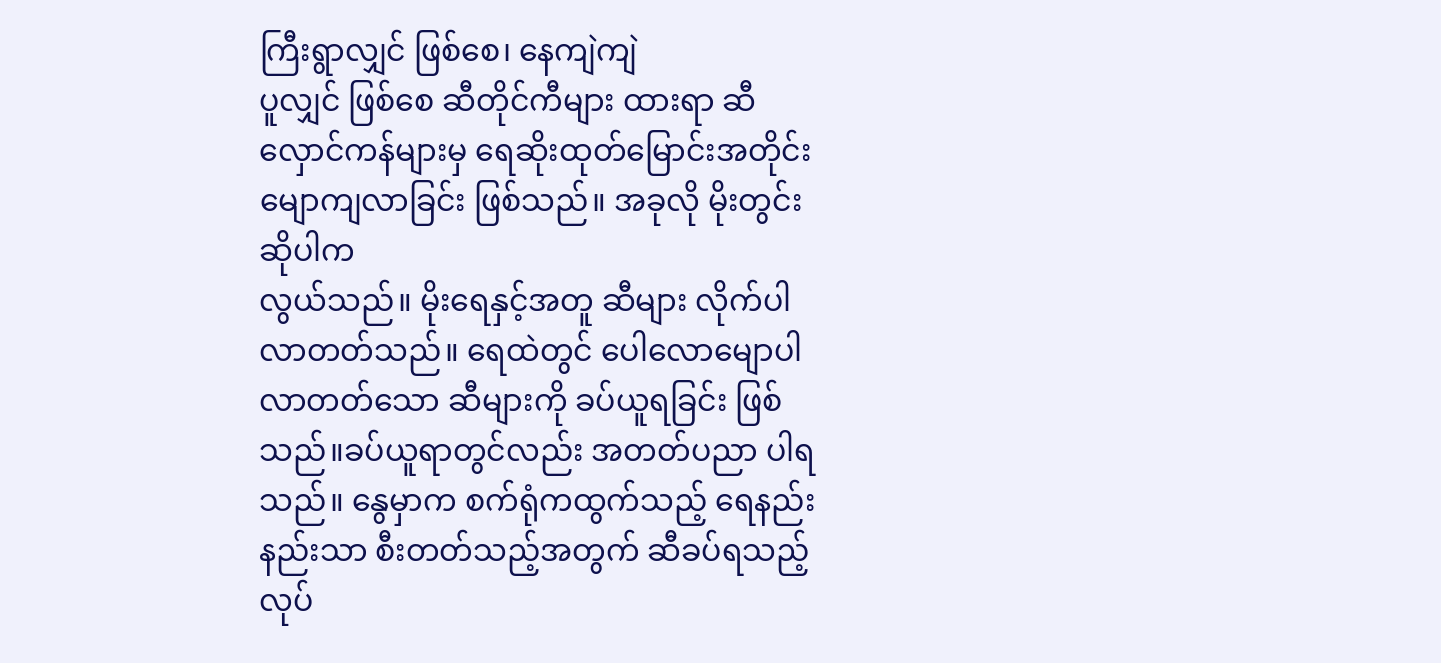ကြီးရွာလျှင် ဖြစ်စေ၊ နေကျဲကျဲ
ပူလျှင် ဖြစ်စေ ဆီတိုင်ကီများ ထားရာ ဆီလှောင်ကန်များမှ ရေဆိုးထုတ်မြောင်းအတိုင်း မျောကျလာခြင်း ဖြစ်သည်။ အခုလို မိုးတွင်း ဆိုပါက
လွယ်သည်။ မိုးရေနှင့်အတူ ဆီများ လိုက်ပါလာတတ်သည်။ ရေထဲတွင် ပေါလောမျောပါလာတတ်သော ဆီများကို ခပ်ယူရခြင်း ဖြစ်သည်။ခပ်ယူရာတွင်လည်း အတတ်ပညာ ပါရသည်။ နွေမှာက စက်ရုံကထွက်သည့် ရေနည်းနည်းသာ စီးတတ်သည့်အတွက် ဆီခပ်ရသည့် လုပ်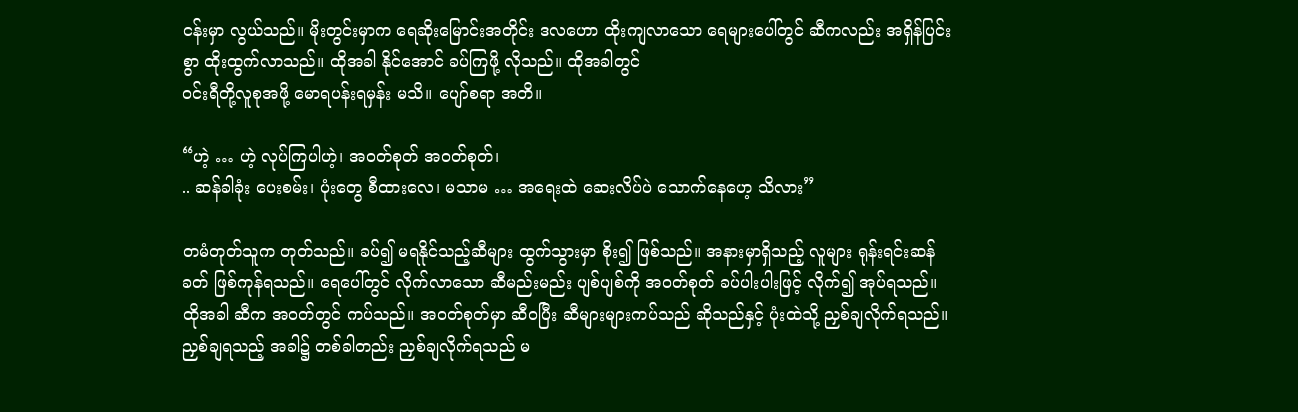ငန်းမှာ လွယ်သည်။ မိုးတွင်းမှာက ရေဆိုးမြောင်းအတိုင်း ဒလဟော ထိုးကျလာသော ရေများပေါ်တွင် ဆီကလည်း အရှိန်ပြင်းစွာ ထိုးထွက်လာသည်။ ထိုအခါ နိုင်အောင် ခပ်ကြဖို့ လိုသည်။ ထိုအခါတွင်
ဝင်းရီတို့လူစုအဖို့ မောရပန်းရမှန်း မသိ။ ပျော်စရာ အတိ။

“ဟဲ့ … ဟဲ့ လုပ်ကြပါဟဲ့၊ အဝတ်စုတ် အဝတ်စုတ်၊
.. ဆန်ခါခုံး ပေးစမ်း၊ ပုံးတွေ စီထားလေ၊ မသာမ … အရေးထဲ ဆေးလိပ်ပဲ သောက်နေဟေ့ သိလား”

တမံတုတ်သူက တုတ်သည်။ ခပ်၍ မရနိုင်သည့်ဆီများ ထွက်သွားမှာ စိုး၍ ဖြစ်သည်။ အနားမှာရှိသည့် လူများ ရုန်းရင်းဆန်ခတ် ဖြစ်ကုန်ရသည်။ ရေပေါ်တွင် လိုက်လာသော ဆီမည်းမည်း ပျစ်ပျစ်ကို အဝတ်စုတ် ခပ်ပါးပါးဖြင့် လိုက်၍ အုပ်ရသည်။ ထိုအခါ ဆီက အဝတ်တွင် ကပ်သည်။ အဝတ်စုတ်မှာ ဆီဝပြီး ဆီများများကပ်သည် ဆိုသည်နှင့် ပုံးထဲသို့ ညှစ်ချလိုက်ရသည်။ ညှစ်ချရသည့် အခါ၌ တစ်ခါတည်း ညှစ်ချလိုက်ရသည် မ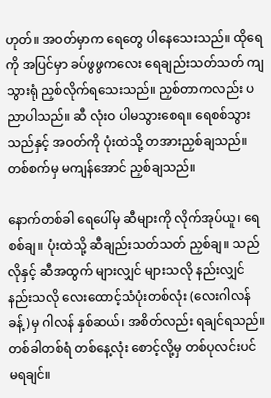ဟုတ်။ အဝတ်မှာက ရေတွေ ပါနေသေးသည်။ ထိုရေကို အပြင်မှာ ခပ်ဖွဖွကလေး ရေချည်းသတ်သတ် ကျသွားရုံ ညှစ်လိုက်ရသေးသည်။ ညှစ်တာကလည်း ပညာပါသည်။ ဆီ လုံးဝ ပါမသွားစေရ။ ရေစစ်သွားသည်နှင့် အဝတ်ကို ပုံးထဲသို့ တအားညှစ်ချသည်။ တစ်စက်မှ မကျန်အောင် ညှစ်ချသည်။

နောက်တစ်ခါ ရေပေါ်မှ ဆီများကို လိုက်အုပ်ယူ၊ ရေစစ်ချ။ ပုံးထဲသို့ ဆီချည်းသတ်သတ် ညှစ်ချ။ သည်လိုနှင့် ဆီအထွက် များလျှင် များသလို နည်းလျှင် နည်းသလို လေးထောင့်သံပုံးတစ်လုံး (လေးဂါလန်ခန့်)မှ ဂါလန် နှစ်ဆယ်၊ အစိတ်လည်း ရချင်ရသည်။ တစ်ခါတစ်ရံ တစ်နေ့လုံး စောင့်လို့မှ တစ်ပုလင်းပင် မရချင်။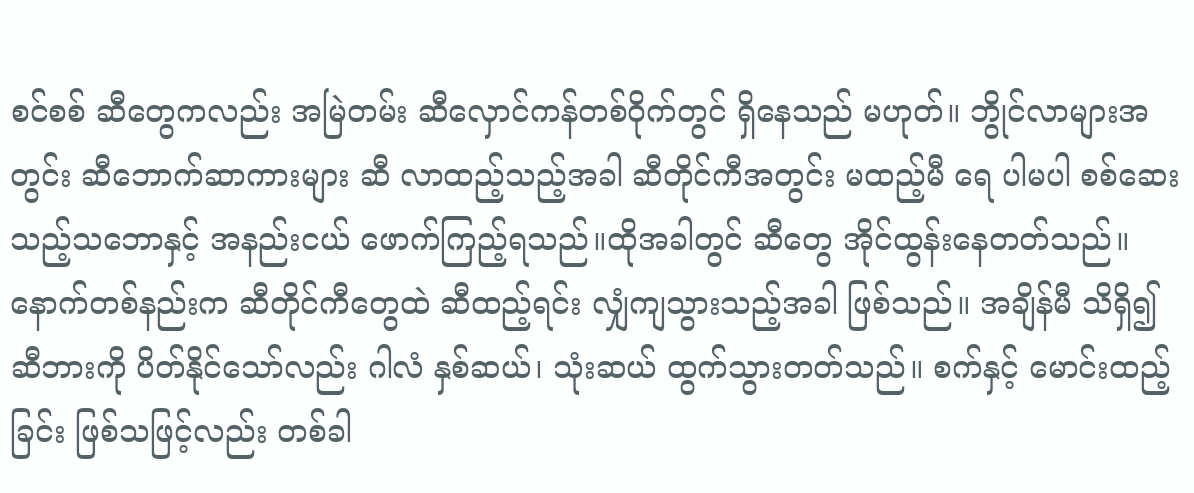စင်စစ် ဆီတွေကလည်း အမြဲတမ်း ဆီလှောင်ကန်တစ်ဝိုက်တွင် ရှိနေသည် မဟုတ်။ ဘွိုင်လာများအတွင်း ဆီဘောက်ဆာကားများ ဆီ လာထည့်သည့်အခါ ဆီတိုင်ကီအတွင်း မထည့်မီ ရေ ပါမပါ စစ်ဆေးသည့်သဘောနှင့် အနည်းငယ် ဖောက်ကြည့်ရသည်။ထိုအခါတွင် ဆီတွေ အိုင်ထွန်းနေတတ်သည်။ နောက်တစ်နည်းက ဆီတိုင်ကီတွေထဲ ဆီထည့်ရင်း လျှံကျသွားသည့်အခါ ဖြစ်သည်။ အချိန်မီ သိရှိ၍ ဆီဘားကို ပိတ်နိုင်သော်လည်း ဂါလံ နှစ်ဆယ်၊ သုံးဆယ် ထွက်သွားတတ်သည်။ စက်နှင့် မောင်းထည့်ခြင်း ဖြစ်သဖြင့်လည်း တစ်ခါ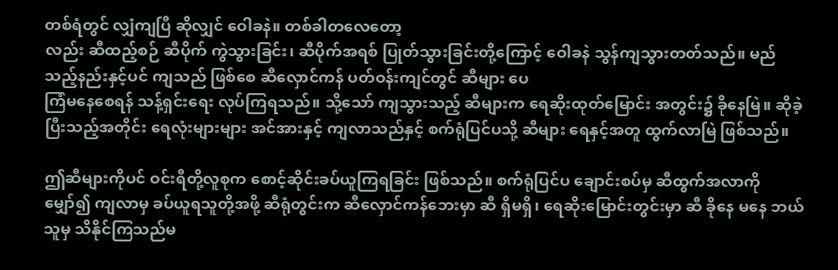တစ်ရံတွင် လျှံကျပြီ ဆိုလျှင် ဝေါခနဲ။ တစ်ခါတလေတော့
လည်း ဆီထည့်စဉ် ဆီပိုက် ကွဲသွားခြင်း၊ ဆီပိုက်အရစ် ပြုတ်သွားခြင်းတို့ကြောင့် ဝေါခနဲ သွန်ကျသွားတတ်သည်။ မည်သည့်နည်းနှင့်ပင် ကျသည် ဖြစ်စေ ဆီလှောင်ကန် ပတ်ဝန်းကျင်တွင် ဆီများ ပေ
ကြံမ‌နေစေရန် သန့်ရှင်းရေး လုပ်ကြရသည်။ သို့သော် ကျသွားသည့် ဆီများက ရေဆိုးထုတ်မြောင်း အတွင်း၌ ခိုနေမြဲ။ ဆိုခဲ့ပြီးသည့်အတိုင်း ရေလုံးများများ အင်အားနှင့် ကျလာသည်နှင့် စက်ရုံပြင်ပသို့ ဆီများ ရေနှင့်အတူ ထွက်လာမြဲ ဖြစ်သည်။

ဤဆီများကိုပင် ဝင်းရီတို့လူစုက စောင့်ဆိုင်းခပ်ယူကြရခြင်း ဖြစ်သည်။ စက်ရုံပြင်ပ ချောင်းစပ်မှ ဆီထွက်အလာကို မျှော်၍ ကျလာမှ ခပ်ယူရသူတို့အဖို့ ဆီရုံတွင်းက ဆီလှောင်ကန်ဘေးမှာ ဆီ ရှိမရှိ၊ ရေဆိုးမြောင်းတွင်းမှာ ဆီ ခိုနေ မနေ ဘယ်သူမှ သိနိုင်ကြသည်မ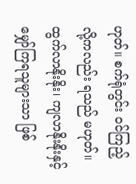ဟုတ်။ စက်ရုံတွင်း ဝင်ကြည့်လို့ကလည်း ရသည် မဟုတ်။ ထွက်လာနိုးနိုး၊ ကျလာနိုးနိုးနှင့် မျှော်ကြရသူများသာ ဖြစ်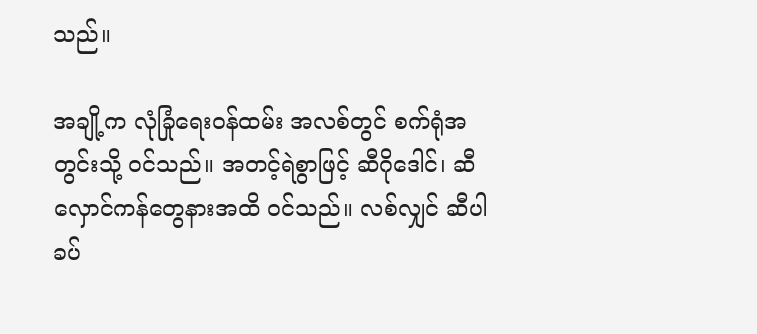သည်။

အချို့က လုံခြုံရေးဝန်ထမ်း အလစ်တွင် စက်ရုံအတွင်းသို့ ဝင်သည်။ အတင့်ရဲစွာဖြင့် ဆီဂိုဒေါင်၊ ဆီလှောင်ကန်တွေနားအထိ ဝင်သည်။ လစ်လျှင် ဆီပါ ခပ်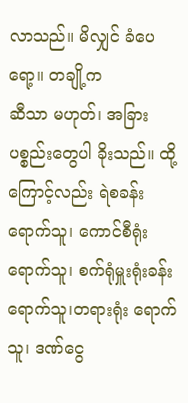လာသည်။ မိလျှင် ခံပေရော့။ တချို့က
ဆီသာ မဟုတ်၊ အခြားပစ္စည်းတွေပါ ခိုးသည်။ ထို့ကြောင့်လည်း ရဲစခန်း ရောက်သူ၊ ကောင်စီရုံး ရောက်သူ၊ စက်ရုံမှူးရုံးခန်း ရောက်သူ၊တရားရုံး ရောက်သူ၊ ဒဏ်ငွေ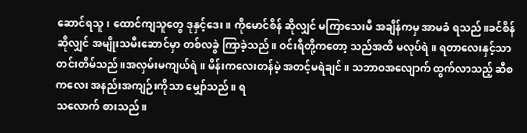ဆောင်ရသူ၊ ထောင်ကျသူတွေ ဒုနှင့်ဒေး။ ကိုမောင်စိန် ဆိုလျှင် မကြာသေးမီ အချိန်ကမှ အာမခံ ရသည်။ခင်စိန် ဆိုလျှင် အမျိုးသမီးဆောင်မှာ တစ်လခွဲ ကြာခဲ့သည်။ ဝင်းရီတို့ကတော့ သည်အထိ မလုပ်ရဲ။ ရတာလေးနှင့်သာ တင်းတိမ်သည်။အလှမ်းမကျယ်ရဲ။ မိန်းကလေးတန်မဲ့ အတင့်မရဲချင်။ သဘာဝအလျောက် ထွက်လာသည့် ဆီစကလေး အနည်းအကျဉ်းကိုသာ မျှော်သည်။ ရ
သလောက် စားသည်။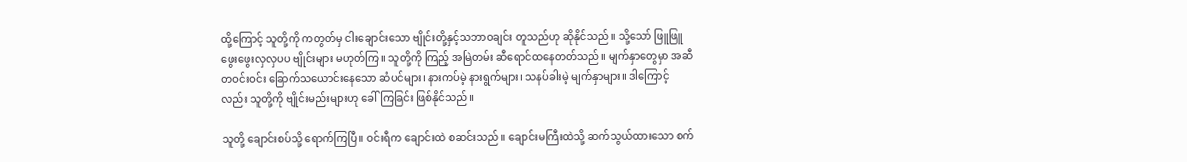ထို့ကြောင့် သူတို့ကို ကတွတ်မှ ငါးချောင်းသော ဗျိုင်းတို့နှင့်သဘာဝချင်း တူသည်ဟု ဆိုနိုင်သည်။ သို့သော် ဖြူဖြူဖွေးဖွေးလှလှပပ ဗျိုင်းများ မဟုတ်ကြ။ သူတို့ကို ကြည့် အမြဲတမ်း ဆီရောင်ထနေတတ်သည်။ မျက်နှာတွေမှာ အဆီတဝင်းဝင်း ခြောက်သယောင်းနေသော ဆံပင်များ၊ နားကပ်မဲ့ နားရွက်များ၊ သနပ်ခါးမဲ့ မျက်နှာများ။ ဒါကြောင့်
လည်း သူတို့ကို ဗျိုင်းမည်းများဟု ခေါ်ကြခြင်း ဖြစ်နိုင်သည်။

သူတို့ ချောင်းစပ်သို့ ရောက်ကြပြီ။ ဝင်းရီက ချောင်းထဲ စဆင်းသည်။ ချောင်းမကြီးထဲသို့ ဆက်သွယ်ထားသော စက်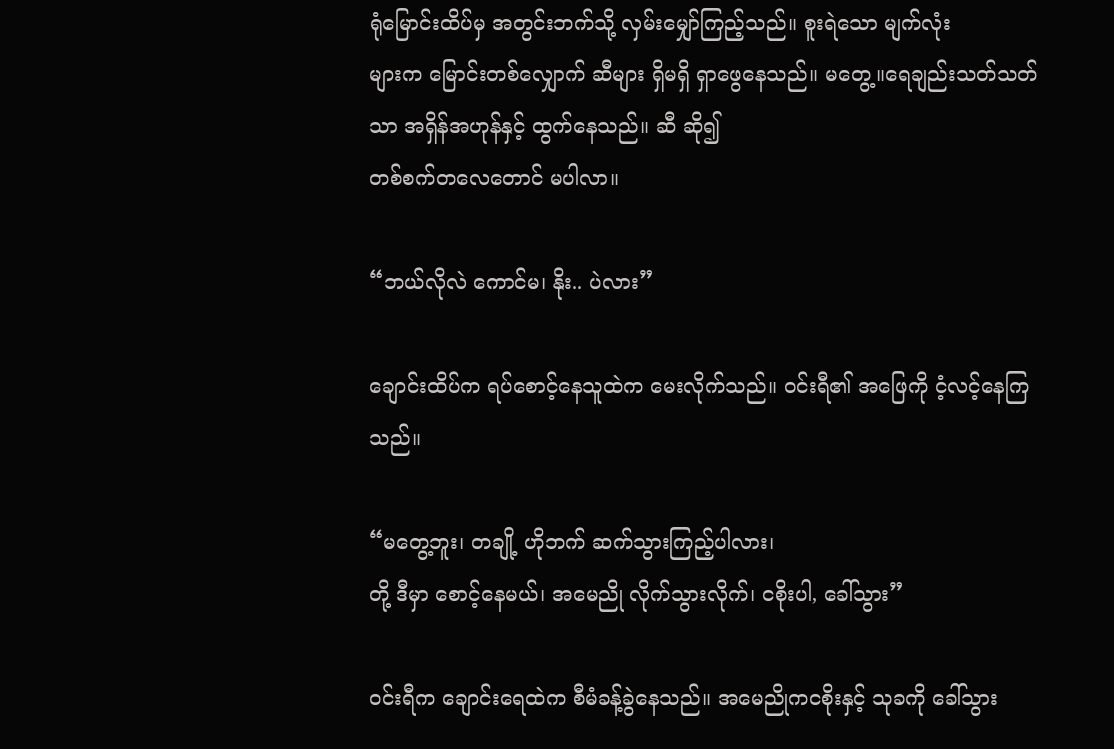ရုံမြောင်းထိပ်မှ အတွင်းဘက်သို့ လှမ်းမျှော်ကြည့်သည်။ စူးရဲသော မျက်လုံး
များက မြောင်းတစ်လျှောက် ဆီများ ရှိမရှိ ရှာဖွေနေသည်။ မတွေ့။ရေချည်းသတ်သတ်သာ အရှိန်အဟုန်နှင့် ထွက်နေသည်။ ဆီ ဆို၍
တစ်စက်တလေတောင် မပါလာ။

“ဘယ်လိုလဲ ကောင်မ၊ နိုး.. ပဲလား”

ချောင်းထိပ်က ရပ်စောင့်နေသူထဲက မေးလိုက်သည်။ ဝင်းရီ၏ အဖြေကို ငံ့လင့်နေကြသည်။

“မတွေ့ဘူး၊ တချို့ ဟိုဘက် ဆက်သွားကြည့်ပါလား၊
တို့ ဒီမှာ စောင့်နေမယ်၊ အမေညို လိုက်သွားလိုက်၊ ငစိုးပါ, ခေါ်သွား”

ဝင်းရီက ချောင်းရေထဲက စီမံခန့်ခွဲနေသည်။ အမေညိုကငစိုးနှင့် သုခကို ခေါ်သွား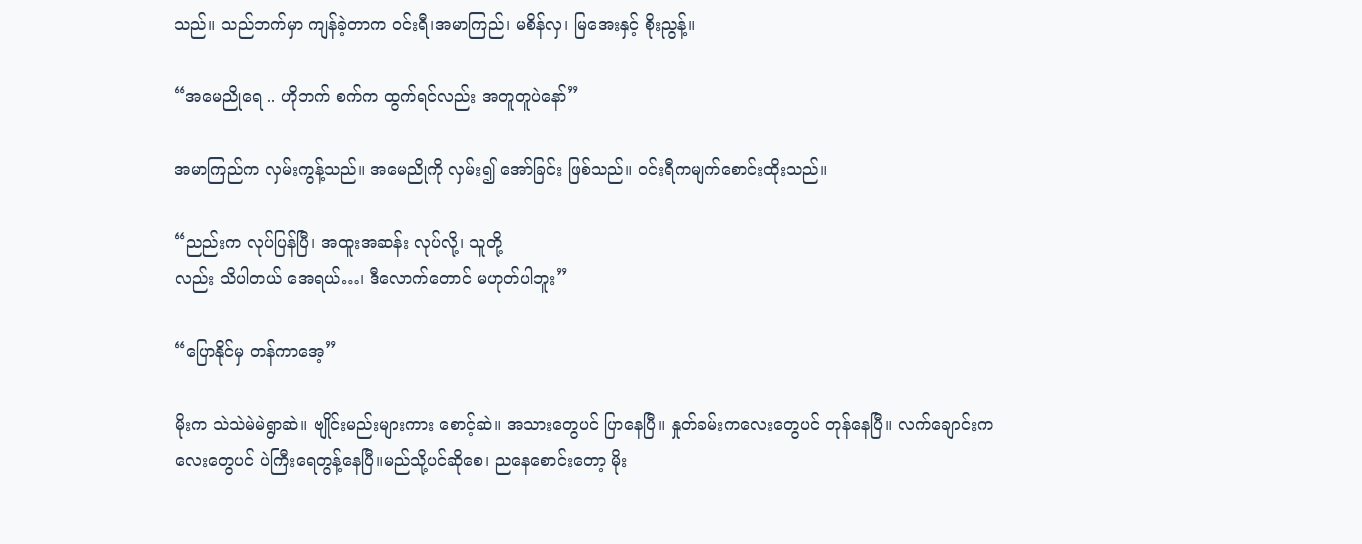သည်။ သည်ဘက်မှာ ကျန်ခဲ့တာက ဝင်းရီ၊အမာကြည်၊ မစိန်လှ၊ မြအေးနှင့် စိုးညွန့်။

“အမေညိုရေ .. ဟိုဘက် စက်က ထွက်ရင်လည်း အတူတူပဲနော်”

အမာကြည်က လှမ်းကွန့်သည်။ အမေညိုကို လှမ်း၍ အော်ခြင်း ဖြစ်သည်။ ဝင်းရီကမျက်စောင်းထိုးသည်။

“ညည်းက လုပ်ပြန်ပြီ၊ အထူးအဆန်း လုပ်လို့၊ သူတို့
လည်း သိပါတယ် အေရယ်…၊ ဒီလောက်တောင် မဟုတ်ပါဘူး”

“ပြောနိုင်မှ တန်ကာအေ့”

မိုးက သဲသဲမဲမဲရွာဆဲ။ ဗျိုင်းမည်းများကား စောင့်ဆဲ။ အသားတွေပင် ပြာနေပြီ။ နှုတ်ခမ်းကလေးတွေပင် တုန်နေပြီ။ လက်ချောင်းကလေးတွေပင် ပဲကြီးရေတွန့်နေပြီ။မည်သို့ပင်ဆိုစေ၊ ညနေစောင်းတော့ မိုး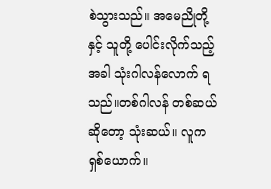စဲသွားသည်။ အမေညိုတို့နှင့် သူတို့ ပေါင်းလိုက်သည့်အခါ သုံးဂါလန်လောက် ရသည်။တစ်ဂါလန် တစ်ဆယ် ဆိုတော့ သုံးဆယ်။ လူက ရှစ်ယောက်။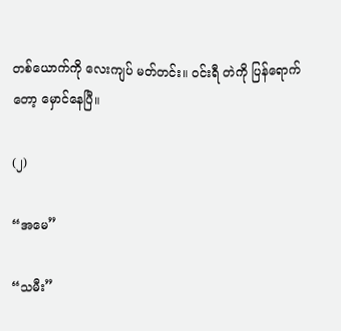တစ်ယောက်ကို လေးကျပ် မတ်တင်း။ ဝင်းရီ တဲကို ပြန်ရောက်တော့ မှောင်နေပြီ။

(၂)

“အမေ”

“သမီး”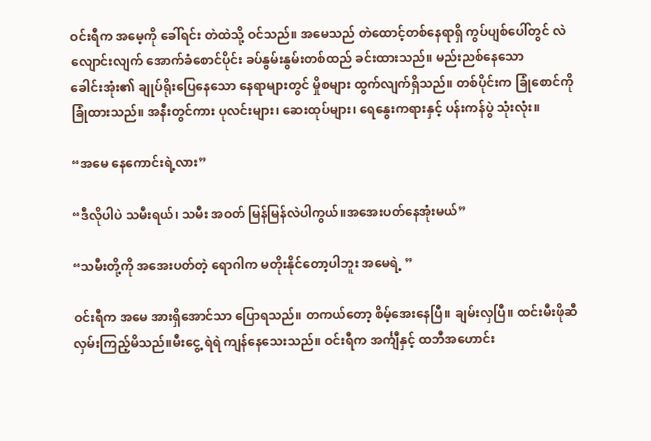ဝင်းရီက အမေ့ကို ခေါ်ရင်း တဲထဲသို့ ဝင်သည်။ အမေသည် တဲထောင့်တစ်နေရာရှိ ကွပ်ပျစ်ပေါ်တွင် လဲလျောင်းလျက် အောက်ခံစောင်ပိုင်း ခပ်နွမ်းနွမ်းတစ်ထည် ခင်းထားသည်။ မည်းညစ်နေသော
ခေါင်းအုံး၏ ချုပ်ရိုးပြေနေသော နေရာများတွင် မှိုစများ ထွက်လျက်ရှိသည်။ တစ်ပိုင်းက ခြုံစောင်ကို ခြုံထားသည်။ အနီးတွင်ကား ပုလင်းများ၊ ဆေးထုပ်များ၊ ရေနွေးကရားနှင့် ပန်းကန်ပွဲ သုံးလုံး။

“အမေ နေကောင်းရဲ့လား”

“ဒီလိုပါပဲ သမီးရယ်၊ သမီး အဝတ် မြန်မြန်လဲပါကွယ်။အအေးပတ်နေအုံးမယ်”

“သမီးတို့ကို အအေးပတ်တဲ့ ရောဂါက မတိုးနိုင်တော့ပါဘူး အမေရဲ့ ”

ဝင်းရီက အမေ အားရှိအောင်သာ ပြောရသည်။ တကယ်တော့ စိမ့်အေးနေပြီ။ ချမ်းလှပြီ။ ထင်းမီးဖိုဆီ လှမ်းကြည့်မိသည်။မီးငွေ့ ရဲရဲ ကျန်နေသေးသည်။ ဝင်းရီက အင်္ကျီနှင့် ထဘီအဟောင်း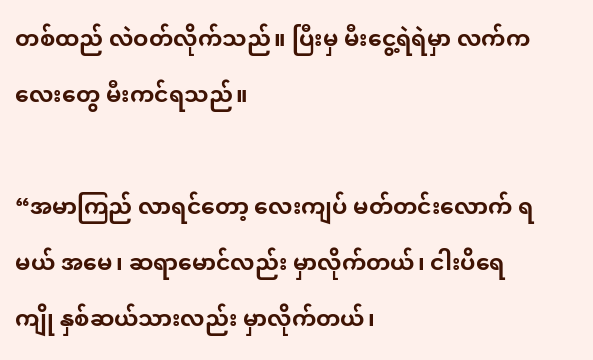တစ်ထည် လဲဝတ်လိုက်သည်။ ပြီးမှ မီးငွေ့ရဲရဲမှာ လက်ကလေးတွေ မီးကင်ရသည်။

“အမာကြည် လာရင်တော့ လေးကျပ် မတ်တင်းလောက် ရမယ် အမေ၊ ဆရာမောင်လည်း မှာလိုက်တယ်၊ ငါးပိရေကျို နှစ်ဆယ်သားလည်း မှာလိုက်တယ်၊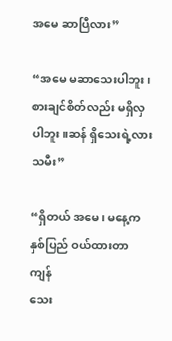အမေ ဆာပြီလား”

“အမေ မဆာသေးပါဘူး၊ စားချင်စိတ်လည်း မရှိလှပါဘူး။ဆန် ရှိသေးရဲ့လား သမီး”

“ရှိတယ် အမေ၊ မနေ့က နှစ်ပြည် ဝယ်ထားတာ ကျန်
သေး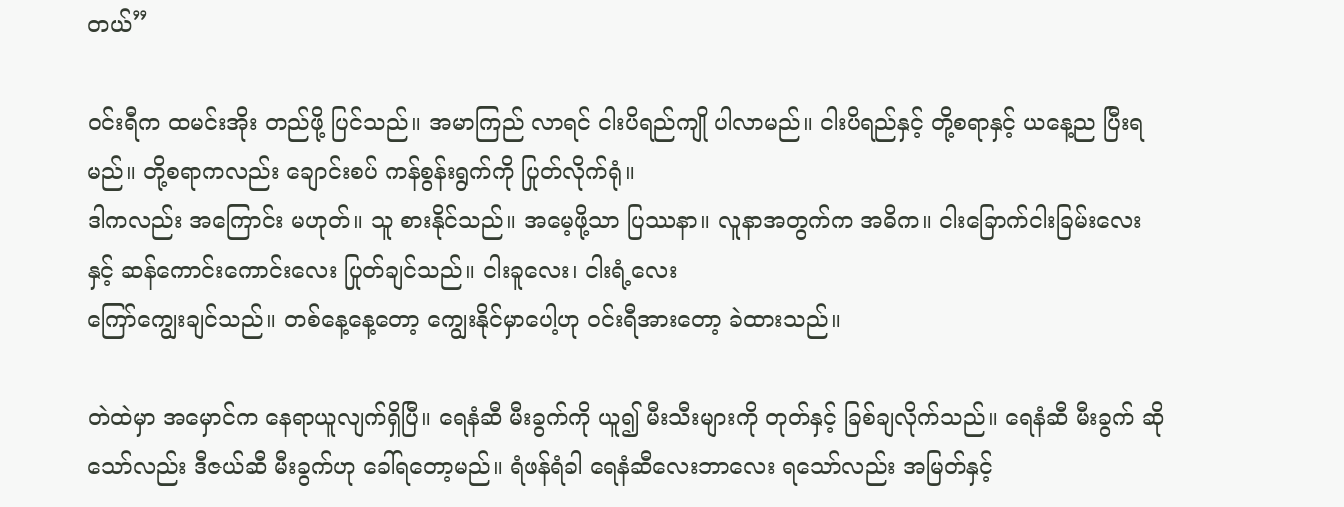တယ်”

ဝင်းရီက ထမင်းအိုး တည်ဖို့ ပြင်သည်။ အမာကြည် လာရင် ငါးပိရည်ကျို ပါလာမည်။ ငါးပိရည်နှင့် တို့စရာနှင့် ယနေ့ည ပြီးရမည်။ တို့စရာကလည်း ချောင်းစပ် ကန်စွန်းရွက်ကို ပြုတ်လိုက်ရုံ။
ဒါကလည်း အကြောင်း မဟုတ်။ သူ စားနိုင်သည်။ အမေ့ဖို့သာ ပြဿနာ။ လူနာအတွက်က အဓိက။ ငါးခြောက်ငါးခြမ်းလေးနှင့် ဆန်ကောင်းကောင်းလေး ပြုတ်ချင်သည်။ ငါးခူလေး၊ ငါးရံ့လေး
ကြော်ကျွေးချင်သည်။ တစ်နေ့နေ့တော့ ကျွေးနိုင်မှာပေါ့ဟု ဝင်းရီအားတော့ ခဲထားသည်။

တဲထဲမှာ အမှောင်က နေရာယူလျက်ရှိပြီ။ ရေနံဆီ မီးခွက်ကို ယူ၍ မီးသီးများကို တုတ်နှင့် ခြစ်ချလိုက်သည်။ ရေနံဆီ မီးခွက် ဆိုသော်လည်း ဒီဇယ်ဆီ မီးခွက်ဟု ခေါ်ရတော့မည်။ ရံဖန်ရံခါ ရေနံဆီလေးဘာလေး ရသော်လည်း အမြတ်နှင့်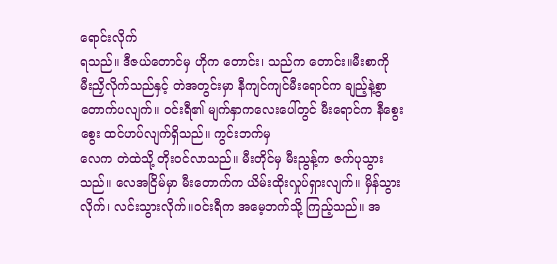ရောင်းလိုက်
ရသည်။ ဒီဇယ်တောင်မှ ဟိုက တောင်း၊ သည်က တောင်း။မီးစာကို မီးညှိလိုက်သည်နှင့် တဲအတွင်းမှာ နီကျင်ကျင်မီးရောင်က ချည့်နဲ့စွာ တောက်ပလျက်။ ဝင်းရီ၏ မျက်နှာကလေးပေါ်တွင် မီးရောင်က နီစွေးစွေး ထင်ဟပ်လျက်ရှိသည်။ ကွင်းဘက်မှ
လေက တဲထဲသို့ တိုးဝင်လာသည်။ မီးတိုင်မှ မီးညွန့်က ဇက်ပုသွားသည်။ လေအငြိမ်မှာ မီးတောက်က ယိမ်းထိုးလှုပ်ရှားလျက်။ မှိန်သွားလိုက်၊ လင်းသွားလိုက်။ဝင်းရီက အမေ့ဘက်သို့ ကြည့်သည်။ အ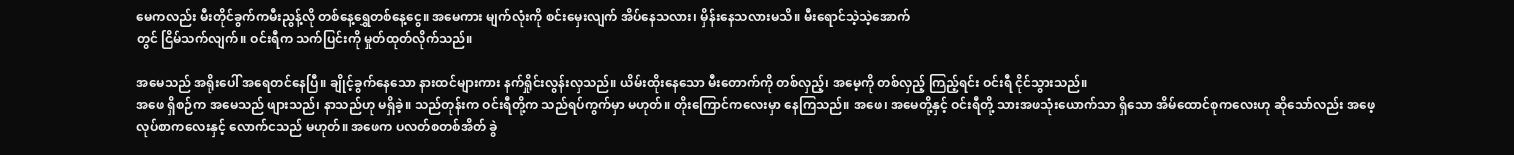မေကလည်း မီးတိုင်ခွက်ကမီးညွန့်လို တစ်နေ့ရွှေတစ်နေ့ငွေ။ အမေကား မျက်လုံးကို စင်းမှေးလျက် အိပ်နေသလား၊ မှိန်းနေသလားမသိ။ မီးရောင်သဲ့သဲ့အောက်
တွင် ငြိမ်သက်လျက်။ ဝင်းရီက သက်ပြင်းကို မှုတ်ထုတ်လိုက်သည်။

အမေသည် အရိုးပေါ် အရေတင်နေပြီ။ ချိုင့်ခွက်နေသော နားထင်များကား နက်ရှိုင်းလွန်းလှသည်။ ယိမ်းထိုးနေသော မီးတောက်ကို တစ်လှည့်၊ အမေ့ကို တစ်လှည့် ကြည့်ရင်း ဝင်းရီ ငိုင်သွားသည်။
အဖေ ရှိစဉ်က အမေသည် ဖျားသည်၊ နာသည်ဟု မရှိခဲ့။ သည်တုန်းက ဝင်းရီတို့က သည်ရပ်ကွက်မှာ မဟုတ်။ တိုးကြောင်ကလေးမှာ နေကြသည်။ အဖေ၊ အမေတို့နှင့် ဝင်းရီတို့ သားအဖသုံးယောက်သာ ရှိသော အိမ်ထောင်စုကလေးဟု ဆိုသော်လည်း အဖေ့ လုပ်စာကလေးနှင့် လောက်ငသည် မဟုတ်။ အဖေက ပလတ်စတစ်အိတ် ခွဲ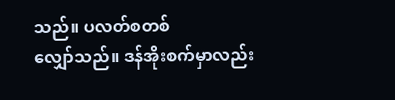သည်။ ပလတ်စတစ်
လျှော်သည်။ ဒန်အိုးစက်မှာလည်း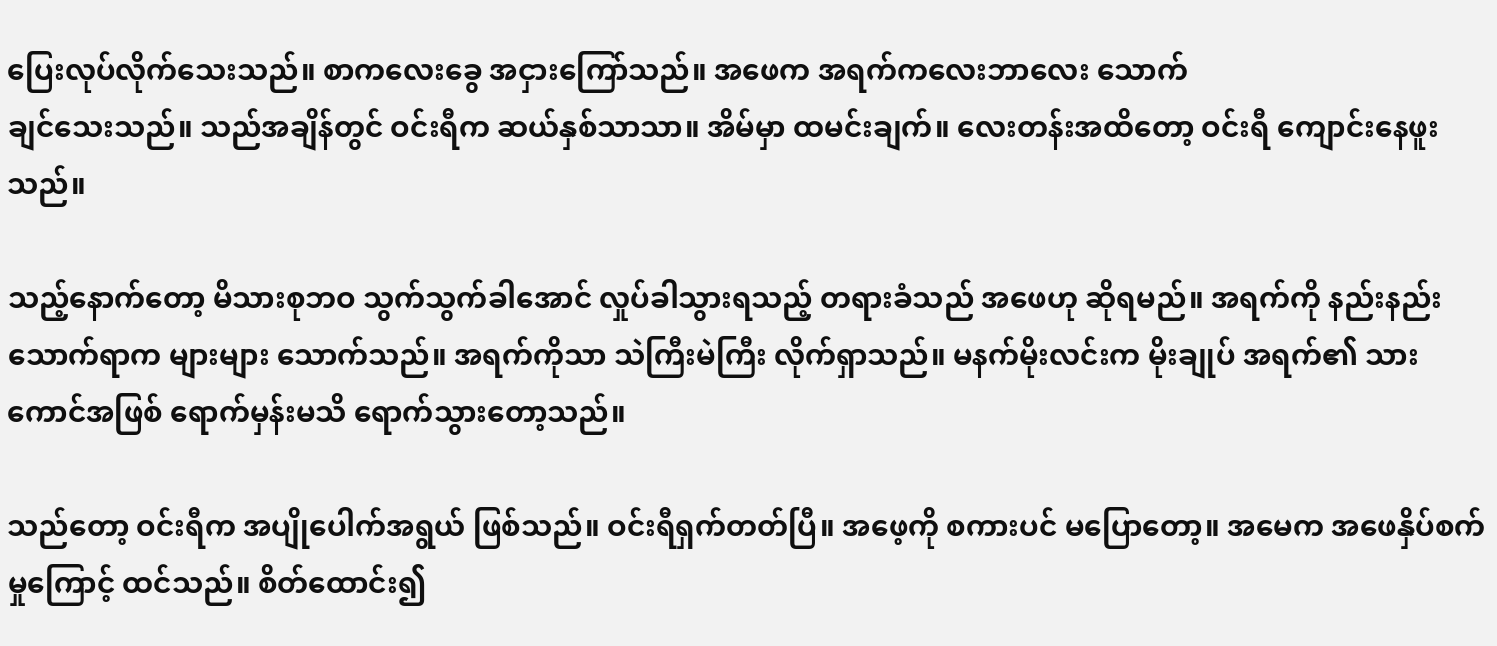ပြေးလုပ်လိုက်သေးသည်။ စာကလေးခွေ အငှားကြော်သည်။ အဖေက အရက်ကလေးဘာလေး သောက်
ချင်သေးသည်။ သည်အချိန်တွင် ဝင်းရီက ဆယ်နှစ်သာသာ။ အိမ်မှာ ထမင်းချက်။ လေးတန်းအထိတော့ ဝင်းရီ ကျောင်းနေဖူးသည်။

သည့်နောက်တော့ မိသားစုဘဝ သွက်သွက်ခါအောင် လှုပ်ခါသွားရသည့် တရားခံသည် အဖေဟု ဆိုရမည်။ အရက်ကို နည်းနည်း သောက်ရာက များများ သောက်သည်။ အရက်ကိုသာ သဲကြီးမဲကြီး လိုက်ရှာသည်။ မနက်မိုးလင်းက မိုးချုပ် အရက်၏ သားကောင်အဖြစ် ရောက်မှန်းမသိ ရောက်သွားတော့သည်။

သည်တော့ ဝင်းရီက အပျိုပေါက်အရွယ် ဖြစ်သည်။ ဝင်းရီရှက်တတ်ပြီ။ အဖေ့ကို စကားပင် မပြောတော့။ အမေက အဖေနှိပ်စက်မှုကြောင့် ထင်သည်။ စိတ်ထောင်း၍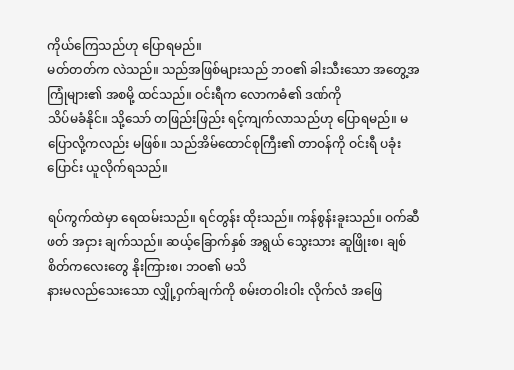ကိုယ်‌ကြေသည်ဟု ပြောရမည်။
မတ်တတ်က လဲသည်။ သည်အဖြစ်များသည် ဘဝ၏ ခါးသီးသော အတွေ့အကြုံများ၏ အစမို့ ထင်သည်။ ဝင်းရီက လောကဓံ၏ ဒဏ်ကို
သိပ်မခံနိုင်။ သို့သော် တဖြည်းဖြည်း ရင့်ကျက်လာသည်ဟု ပြောရမည်။ မပြောလို့ကလည်း မဖြစ်။ သည်အိမ်ထောင်စုကြီး၏ တာဝန်ကို ဝင်းရီ ပခုံးပြောင်း ယူလိုက်ရသည်။

ရပ်ကွက်ထဲမှာ ရေထမ်းသည်။ ရင်တွန်း ထိုးသည်။ ကန်စွန်းခူးသည်။ ဝက်ဆီဖတ် အငှား ချက်သည်။ ဆယ့်ခြောက်နှစ် အရွယ် သွေးသား ဆူဖြိုးစ၊ ချစ်စိတ်ကလေးတွေ နိုးကြားစ၊ ဘဝ၏ မသိ
နားမလည်သေးသော လျှို့ဝှက်ချက်ကို စမ်းတဝါးဝါး လိုက်လံ အဖြေ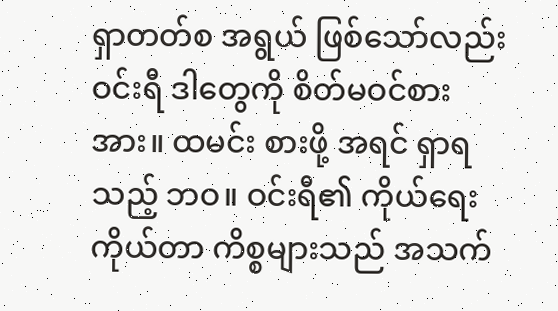ရှာတတ်စ အရွယ် ဖြစ်သော်လည်း ဝင်းရီ ဒါတွေကို စိတ်မဝင်စား
အား။ ထမင်း စားဖို့ အရင် ရှာရသည့် ဘဝ။ ဝင်းရီ၏ ကိုယ်ရေးကိုယ်တာ ကိစ္စများသည် အသက်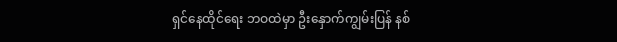ရှင်နေထိုင်ရေး ဘဝထဲမှာ ဦးနှောက်ကျွမ်းပြန် နစ်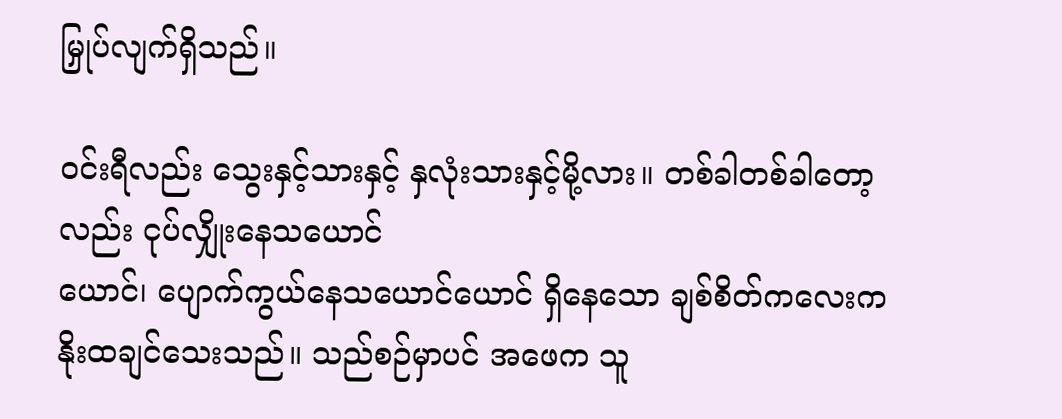မြှုပ်လျက်ရှိသည်။

ဝင်းရီလည်း သွေးနှင့်သားနှင့် နှလုံးသားနှင့်မို့လား။ တစ်ခါတစ်ခါတော့လည်း ငုပ်လျှိုးနေသယောင်
ယောင်၊ ပျောက်ကွယ်နေသယောင်ယောင် ရှိနေသော ချစ်စိတ်ကလေးက နိုးထချင်သေးသည်။ သည်စဉ်မှာပင် အဖေက သူ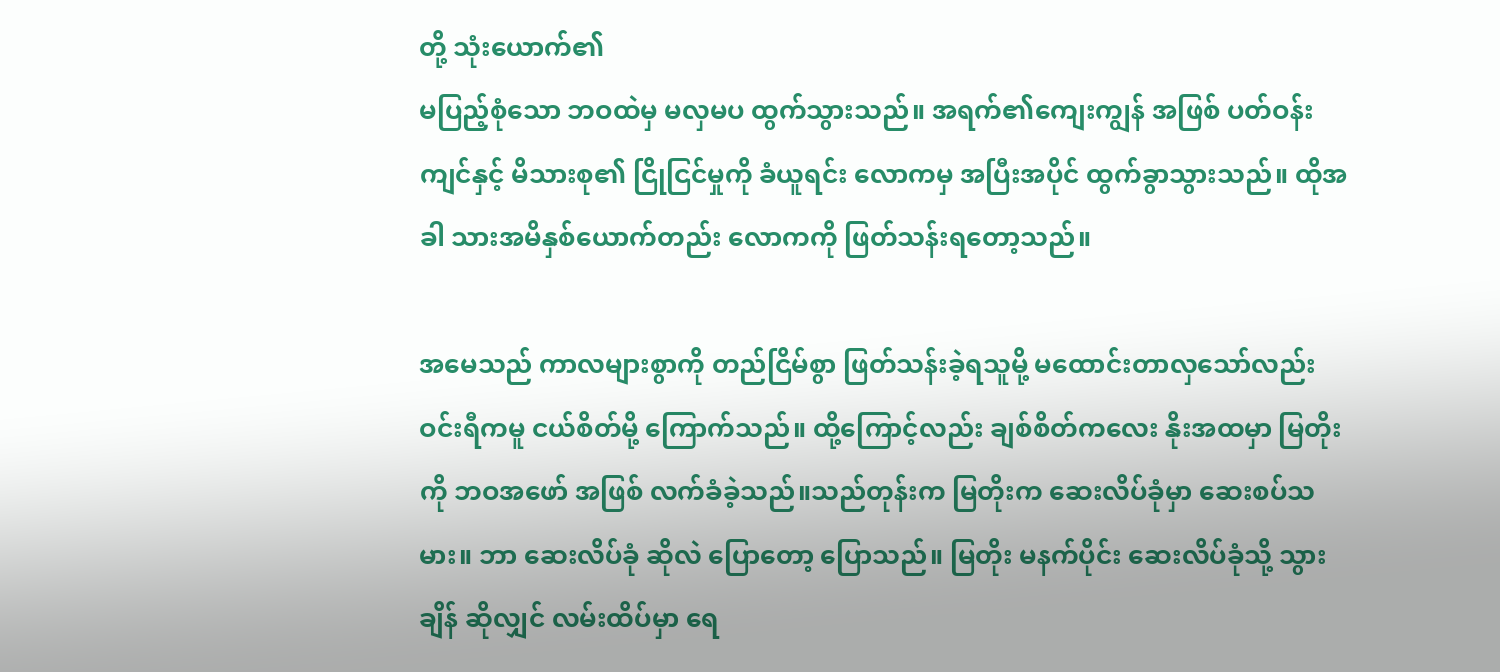တို့ သုံးယောက်၏
မပြည့်စုံသော ဘဝထဲမှ မလှမပ ထွက်သွားသည်။ အရက်၏ကျေးကျွန် အဖြစ် ပတ်ဝန်းကျင်နှင့် မိသားစု၏ ငြိုငြင်မှုကို ခံယူရင်း လောကမှ အပြီးအပိုင် ထွက်ခွာသွားသည်။ ထိုအခါ သားအမိနှစ်ယောက်တည်း လောကကို ဖြတ်သန်းရတော့သည်။

အမေသည် ကာလများစွာကို တည်ငြိမ်စွာ ဖြတ်သန်းခဲ့ရသူမို့ မထောင်းတာလှသော်လည်း
ဝင်းရီကမူ ငယ်စိတ်မို့ ကြောက်သည်။ ထို့ကြောင့်လည်း ချစ်စိတ်ကလေး နိုးအထမှာ မြတိုးကို ဘဝအဖော် အဖြစ် လက်ခံခဲ့သည်။သည်တုန်းက မြတိုးက ဆေးလိပ်ခုံမှာ ဆေးစပ်သမား။ ဘာ ဆေးလိပ်ခုံ ဆိုလဲ ပြောတော့ ပြောသည်။ မြတိုး မနက်ပိုင်း ဆေးလိပ်ခုံသို့ သွားချိန် ဆိုလျှင် လမ်းထိပ်မှာ ရေ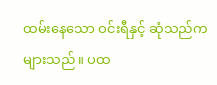ထမ်းနေသော ဝင်းရီနှင့် ဆုံသည်က များသည်။ ပထ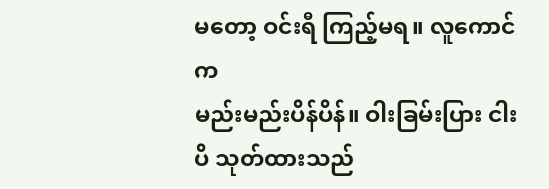မတော့ ဝင်းရီ ကြည့်မရ။ လူကောင်က
မည်းမည်းပိန်ပိန်။ ဝါးခြမ်းပြား ငါးပိ သုတ်ထားသည်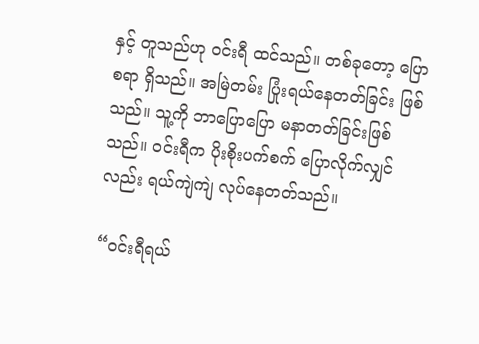နှင့် တူသည်ဟု ဝင်းရီ ထင်သည်။ တစ်ခုတော့ ပြောစရာ ရှိသည်။ အမြဲတမ်း ပြုံးရယ်နေတတ်ခြင်း ဖြစ်သည်။ သူ့ကို ဘာပြောပြော မနာတတ်ခြင်းဖြစ်သည်။ ဝင်းရီက ပိုးစိုးပက်စက် ပြောလိုက်လျှင်လည်း ရယ်ကျဲကျဲ လုပ်နေတတ်သည်။

“ဝင်းရီရယ်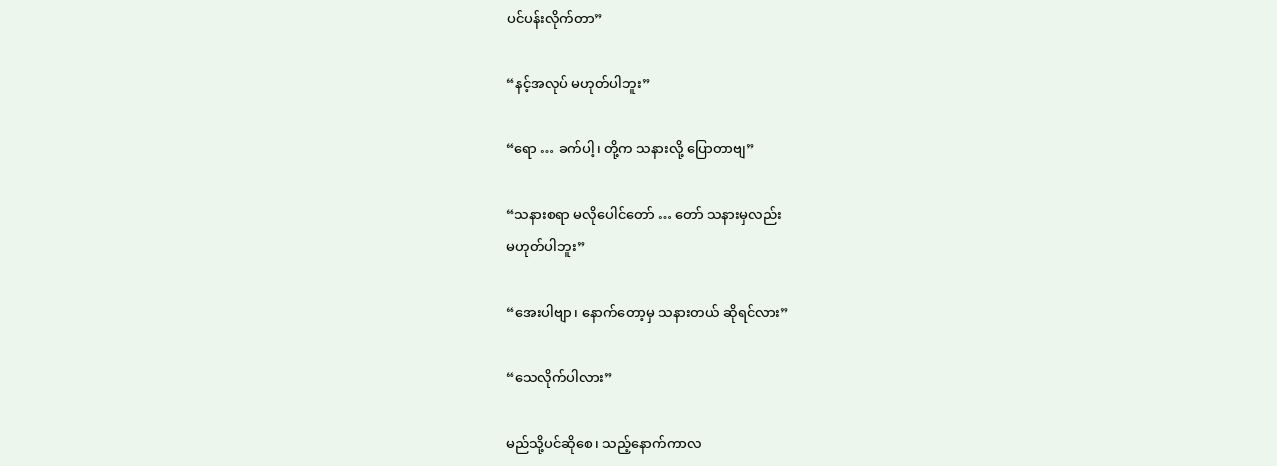ပင်ပန်းလိုက်တာ”

“နင့်အလုပ် မဟုတ်ပါဘူး”

“ရော … ခက်ပါ့၊ တို့က သနားလို့ ပြောတာဗျ”

“သနားစရာ မလိုပေါင်တော် … တော် သနားမှလည်း
မဟုတ်ပါဘူး”

“အေးပါဗျာ၊ နောက်တော့မှ သနားတယ် ဆိုရင်လား”

“သေလိုက်ပါလား”

မည်သို့ပင်ဆိုစေ၊ သည့်နောက်ကာလ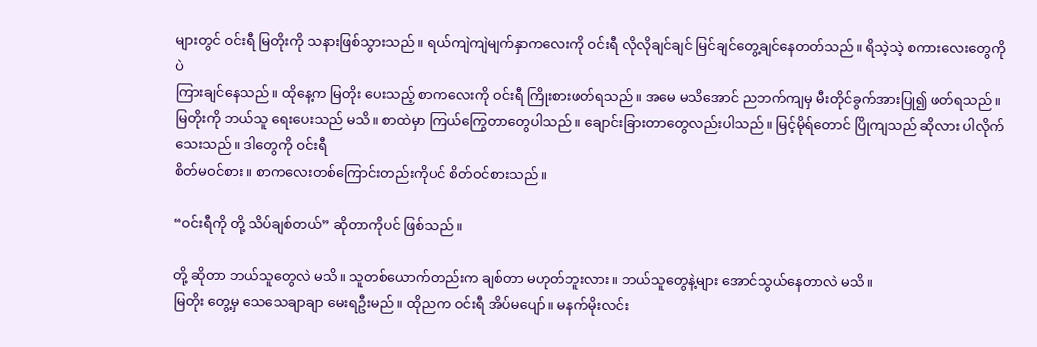များတွင် ဝင်းရီ မြတိုးကို သနားဖြစ်သွားသည်။ ရယ်ကျဲကျဲမျက်နှာကလေးကို ဝင်းရီ လိုလိုချင်ချင် မြင်ချင်တွေ့ချင်နေတတ်သည်။ ရိသဲ့သဲ့ စကားလေးတွေကိုပဲ
ကြားချင်နေသည်။ ထိုနေ့က မြတိုး ပေးသည့် စာကလေးကို ဝင်းရီ ကြိုးစားဖတ်ရသည်။ အမေ မသိအောင် ညဘက်ကျမှ မီးတိုင်ခွက်အားပြု၍ ဖတ်ရသည်။ မြတိုးကို ဘယ်သူ ရေးပေးသည် မသိ။ စာထဲမှာ ကြယ်ကြွေတာတွေပါသည်။ ချောင်းခြားတာတွေလည်းပါသည်။ မြင့်မိုရ်တောင် ပြိုကျသည် ဆိုလား ပါလိုက်သေးသည်။ ဒါတွေကို ဝင်းရီ
စိတ်မဝင်စား။ စာကလေးတစ်ကြောင်းတည်းကိုပင် စိတ်ဝင်စားသည်။

“ဝင်းရီကို တို့ သိပ်ချစ်တယ်” ဆိုတာကိုပင် ဖြစ်သည်။

တို့ ဆိုတာ ဘယ်သူတွေလဲ မသိ။ သူတစ်ယောက်တည်းက ချစ်တာ မဟုတ်ဘူးလား။ ဘယ်သူတွေနဲ့များ အောင်သွယ်နေတာလဲ မသိ။
မြတိုး တွေ့မှ သေသေချာချာ မေးရဦးမည်။ ထိုညက ဝင်းရီ အိပ်မပျော်။ မနက်မိုးလင်း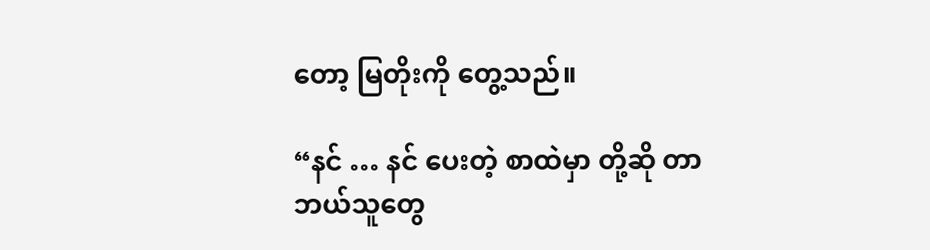တော့ မြတိုးကို တွေ့သည်။

“နင် … နင် ပေးတဲ့ စာထဲမှာ တို့ဆို တာ ဘယ်သူတွေ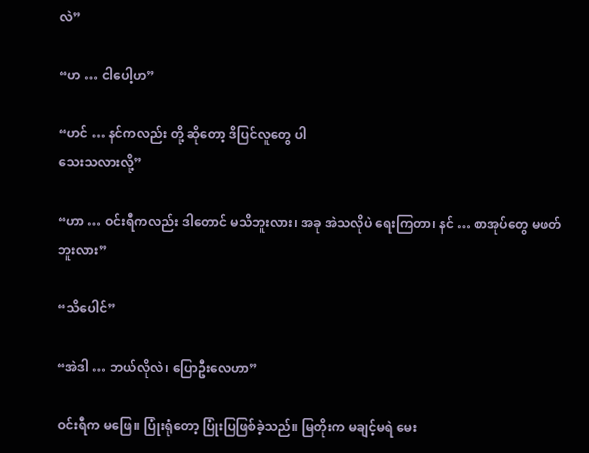လဲ”

“ဟ … ငါပေါ့ဟ”

“ဟင် … နင်ကလည်း တို့ ဆိုတော့ ဒိပြင်လူတွေ ပါ
သေးသလားလို့”

“ဟာ … ဝင်းရီကလည်း ဒါတောင် မသိဘူးလား၊ အခု အဲသလိုပဲ ရေးကြတာ၊ နင် … စာအုပ်တွေ မဖတ်ဘူးလား”

“သိပေါင်”

“အဲဒါ … ဘယ်လိုလဲ၊ ပြောဦးလေဟာ”

ဝင်းရီက မဖြေ။ ပြုံးရုံတော့ ပြုံးပြဖြစ်ခဲ့သည်။ မြတိုးက မချင့်မရဲ မေး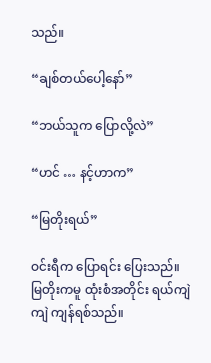သည်။

“ချစ်တယ်ပေါ့နော်”

“ဘယ်သူက ပြောလို့လဲ”

“ဟင် … နင့်ဟာက”

“မြတိုးရယ်”

ဝင်းရီက ပြောရင်း ပြေးသည်။ မြတိုးကမူ ထုံးစံအတိုင်း ရယ်ကျဲကျဲ ကျန်ရစ်သည်။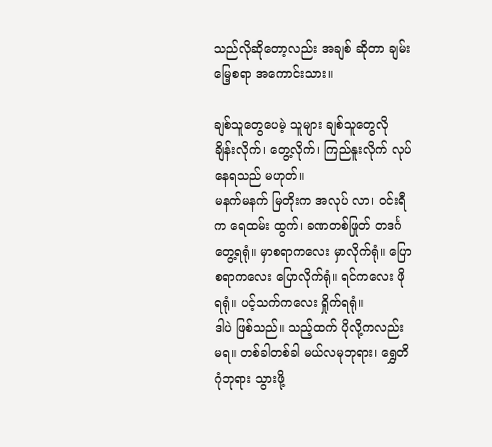သည်လိုဆိုတော့လည်း အချစ် ဆိုတာ ချမ်းမြေ့စရာ အကောင်းသား။

ချစ်သူတွေပေမဲ့ သူများ ချစ်သူတွေလို ချိန်းလိုက်၊ တွေ့လိုက်၊ ကြည်နူးလိုက် လုပ်နေရသည် မဟုတ်။
မနက်မနက် မြတိုးက အလုပ် လာ၊ ဝင်းရီက ရေထမ်း ထွက်၊ ခဏတစ်ဖြုတ် တဒင်္ဂ တွေ့ရရုံ။ မှာစရာကလေး မှာလိုက်ရုံ။ ပြောစရာကလေး ပြောလိုက်ရုံ။ ရင်ကလေး ဖိုရရုံ။ ပင့်သက်ကလေး ရှိုက်ရရုံ။
ဒါပဲ ဖြစ်သည်။ သည့်ထက် ပိုလို့ကလည်း မရ။ တစ်ခါတစ်ခါ မယ်လမုဘုရား၊ ရွှေတိဂုံဘုရား သွားဖို့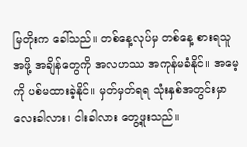မြတိုးက ခေါ်သည်။ တစ်နေ့လုပ်မှ တစ်နေ့ စားရသူအဖို့ အချိန်တွေကို အလဟဿ အကုန်မခံနိုင်။ အမေ့ကို ပစ်မထားခဲ့နိုင်။ မှတ်မှတ်ရရ သုံးနှစ်အတွင်းမှာ လေးခါလား၊ ငါးခါလား တွေ့ဖူးသည်။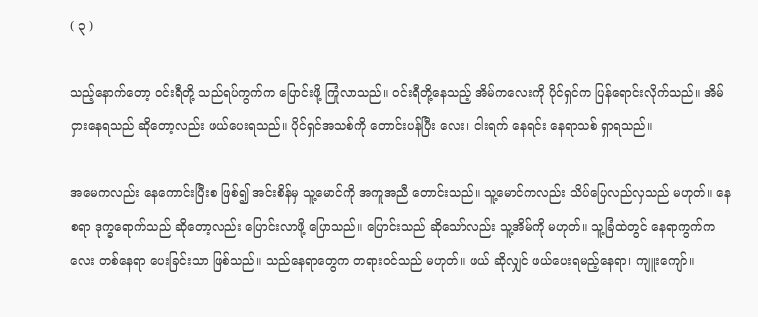( ၃ )

သည့်နောက်တော့ ဝင်းရီတို့ သည်ရပ်ကွက်က ပြောင်းဖို့ ကြုံလာသည်။ ဝင်းရီတို့နေသည့် အိမ်ကလေးကို ပိုင်ရှင်က ပြန်ရောင်းလိုက်သည်။ အိမ်ငှားနေရသည် ဆိုတော့လည်း ဖယ်ပေးရသည်။ ပိုင်ရှင်အသစ်ကို တောင်းပန်ပြီး လေး၊ ငါးရက် နေရင်း နေရာသစ် ရှာရသည်။

အမေကလည်း နေကောင်းပြီးစ ဖြစ်၍ အင်းစိန်မှ သူ့မောင်ကို အကူအညီ တောင်းသည်။ သူ့မောင်ကလည်း သိပ်ပြေလည်လှသည် မဟုတ်။ နေစရာ ဒုက္ခရောက်သည် ဆိုတော့လည်း ပြောင်းလာဖို့ ပြောသည်။ ပြောင်းသည် ဆိုသော်လည်း သူ့အိမ်ကို မဟုတ်။ သူ့ခြံထဲတွင် နေရာကွက်ကလေး တစ်နေရာ ပေးခြင်းသာ ဖြစ်သည်။ သည်နေရာတွေက တရားဝင်သည် မဟုတ်။ ဖယ် ဆိုလျှင် ဖယ်ပေးရမည့်နေရာ၊ ကျူးကျော်။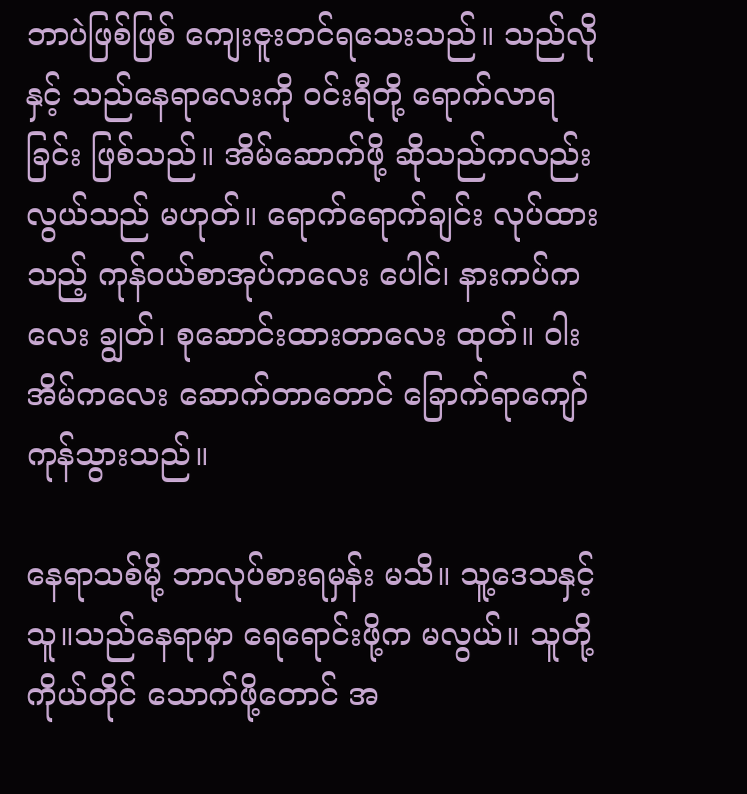ဘာပဲဖြစ်ဖြစ် ကျေးဇူးတင်ရသေးသည်။ သည်လိုနှင့် သည်နေရာလေးကို ဝင်းရီတို့ ရောက်လာရခြင်း ဖြစ်သည်။ အိမ်ဆောက်ဖို့ ဆိုသည်ကလည်း လွယ်သည် မဟုတ်။ ရောက်ရောက်ချင်း လုပ်ထား
သည့် ကုန်ဝယ်စာအုပ်ကလေး ပေါင်၊ နားကပ်ကလေး ချွတ်၊ စုဆောင်းထားတာလေး ထုတ်။ ဝါးအိမ်ကလေး ဆောက်တာတောင် ခြောက်ရာကျော် ကုန်သွားသည်။

နေရာသစ်မို့ ဘာလုပ်စားရမှန်း မသိ။ သူ့ဒေသနှင့် သူ။သည်နေရာမှာ ရေရောင်းဖို့က မလွယ်။ သူတို့ကိုယ်တိုင် သောက်ဖို့တောင် အ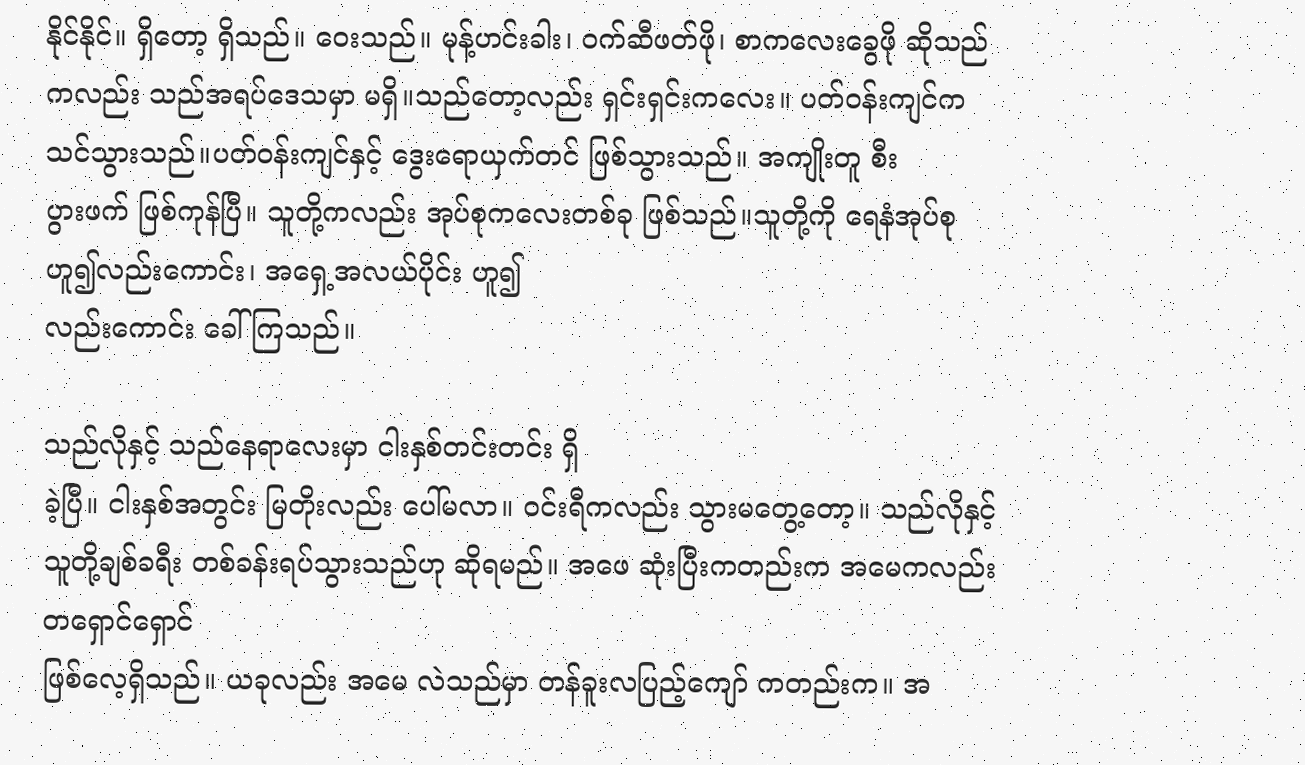နိုင်နိုင်။ ရှိတော့ ရှိသည်။ ဝေးသည်။ မုန့်ဟင်းခါး၊ ဝက်ဆီဖတ်ဖို၊ စာကလေးခွေဖို ဆိုသည်ကလည်း သည်အရပ်ဒေသမှာ မရှိ။သည်တော့လည်း ရှင်းရှင်းကလေး။ ပတ်ဝန်းကျင်က သင်သွားသည်။ပတ်ဝန်းကျင်နှင့် ဒွေးရောယှက်တင် ဖြစ်သွားသည်။ အကျိုးတူ စီး
ပွားဖက် ဖြစ်ကုန်ပြီ။ သူတို့ကလည်း အုပ်စုကလေးတစ်ခု ဖြစ်သည်။သူတို့ကို ရေနံအုပ်စု ဟူ၍လည်းကောင်း၊ အရှေ့အလယ်ပိုင်း ဟူ၍
လည်းကောင်း ခေါ်ကြသည်။

သည်လိုနှင့် သည်နေရာလေးမှာ ငါးနှစ်တင်းတင်း ရှိ
ခဲ့ပြီ။ ငါးနှစ်အတွင်း မြတိုးလည်း ပေါ်မလာ။ ဝင်းရီကလည်း သွားမတွေ့တော့။ သည်လိုနှင့် သူတို့ချစ်ခရီး တစ်ခန်းရပ်သွားသည်ဟု ဆိုရမည်။ အဖေ ဆုံးပြီးကတည်းက အမေကလည်း တရှောင်ရှောင်
ဖြစ်လေ့ရှိသည်။ ယခုလည်း အမေ လဲသည်မှာ တန်ခူးလပြည့်ကျော် ကတည်းက။ အ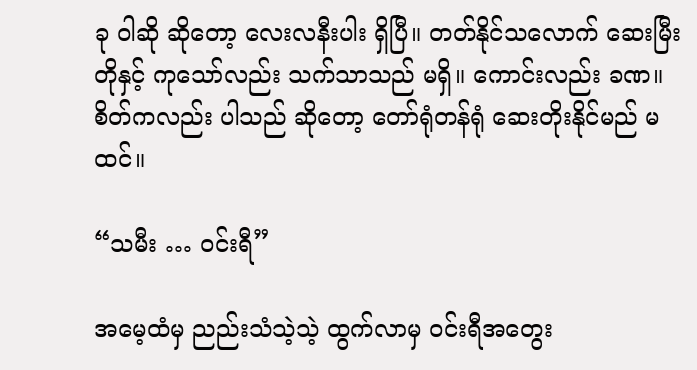ခု ဝါဆို ဆိုတော့ လေးလနီးပါး ရှိပြီ။ တတ်နိုင်သလောက် ဆေးမြီးတိုနှင့် ကုသော်လည်း သက်သာသည် မရှိ။ ကောင်းလည်း ခဏ။ စိတ်ကလည်း ပါသည် ဆိုတော့ တော်ရုံတန်ရုံ ဆေးတိုးနိုင်မည် မထင်။

“သမီး … ဝင်းရီ”

အမေ့ထံမှ ညည်းသံသဲ့သဲ့ ထွက်လာမှ ဝင်းရီအတွေး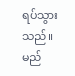ရပ်သွားသည်။ မည်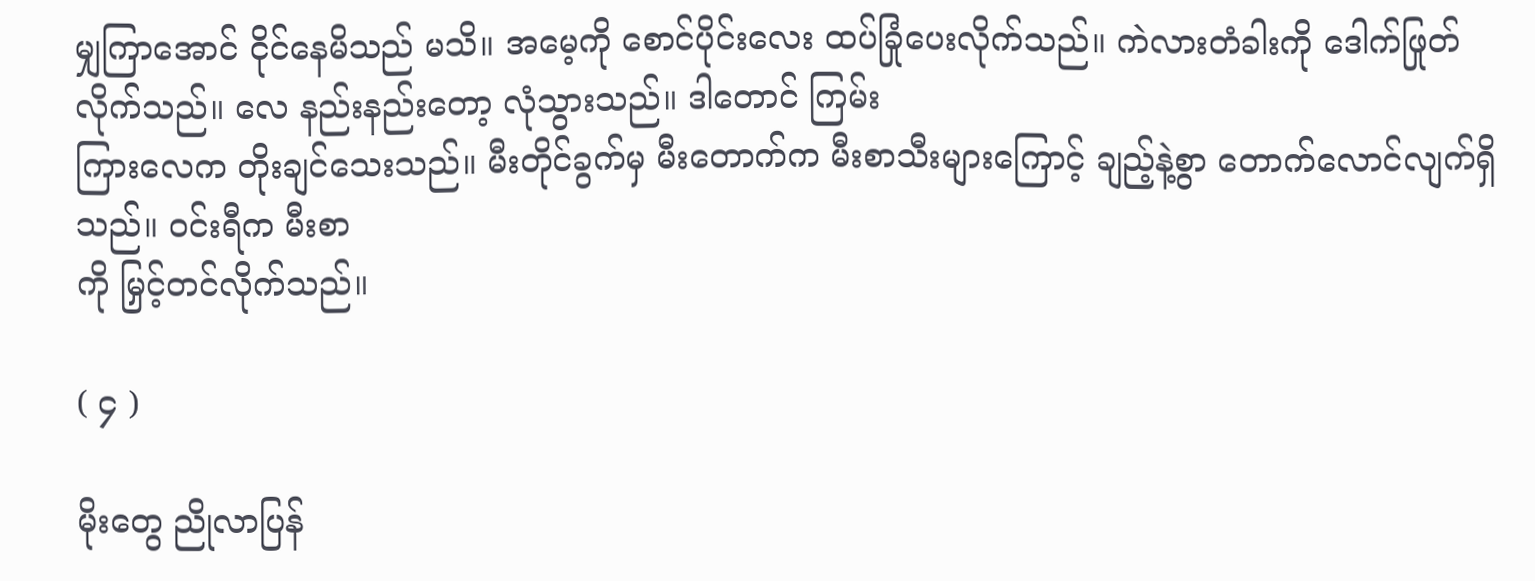မျှကြာအောင် ငိုင်နေမိသည် မသိ။ အမေ့ကို စောင်ပိုင်းလေး ထပ်ခြုံပေးလိုက်သည်။ ကဲလားတံခါးကို ဒေါက်ဖြုတ်လိုက်သည်။ လေ နည်းနည်းတော့ လုံသွားသည်။ ဒါတောင် ကြမ်း
ကြားလေက တိုးချင်သေးသည်။ မီးတိုင်ခွက်မှ မီးတောက်က မီးစာသီးများကြောင့် ချည့်နဲ့စွာ တောက်လောင်လျက်ရှိသည်။ ဝင်းရီက မီးစာ
ကို မြှင့်တင်လိုက်သည်။

( ၄ )

မိုးတွေ ညိုလာပြန်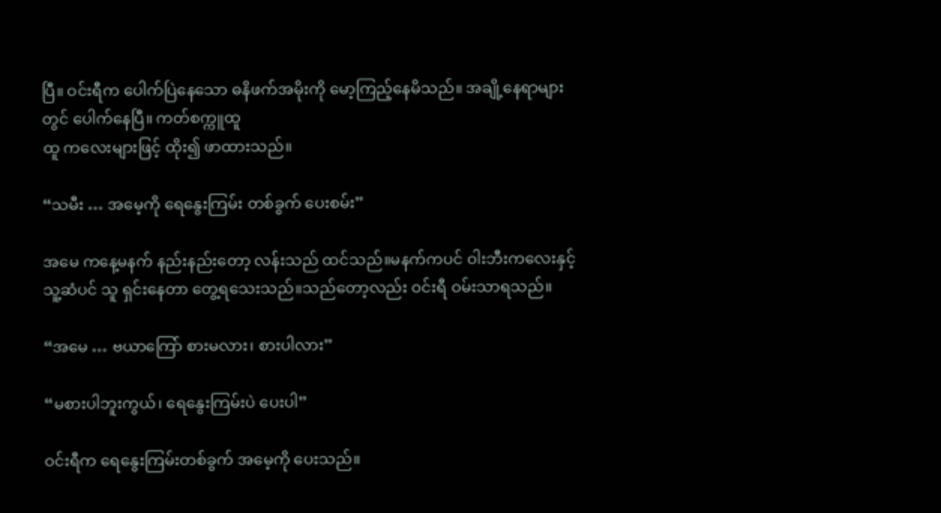ပြီ။ ဝင်းရီက ပေါက်ပြဲနေသော ဓနိဖက်အမိုးကို မော့ကြည့်နေမိသည်။ အချို့နေရာများတွင် ပေါက်နေပြီ။ ကတ်စက္ကူထူ
ထူ ကလေးများဖြင့် ထိုး၍ ဖာထားသည်။

“သမီး … အမေ့ကို ရေနွေးကြမ်း တစ်ခွက် ပေးစမ်း”

အမေ ကနေ့မနက် နည်းနည်းတော့ လန်းသည် ထင်သည်။မနက်ကပင် ဝါးဘီးကလေးနှင့် သူ့ဆံပင် သူ ရှင်းနေတာ တွေ့ရသေးသည်။သည်တော့လည်း ဝင်းရီ ဝမ်းသာရသည်။

“အမေ … ဗယာကြော် စားမလား၊ စားပါလား”

“မစားပါဘူးကွယ်၊ ရေနွေးကြမ်းပဲ ပေးပါ”

ဝင်းရီက ရေနွေးကြမ်းတစ်ခွက် အမေ့ကို ပေးသည်။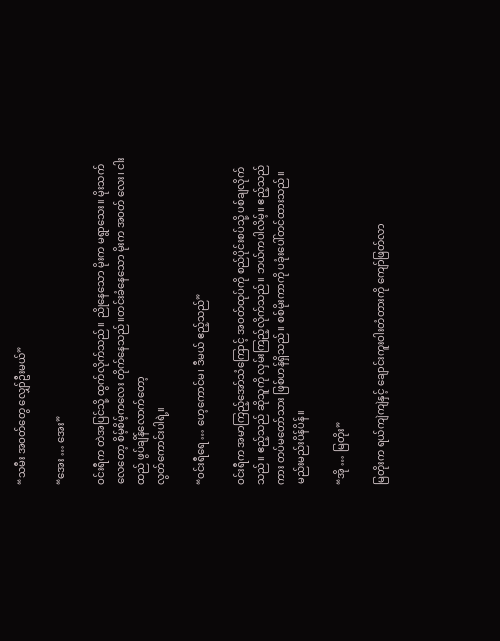“သမီး အဝတ်တွေ လျှော်ဦးမယ်”

“အေး … အေး”

ဝင်းရီက တဲအပြင်သို့ ထွက်လိုက်သည်။ ညိုနေသော မိုးက မရွာသေး။ မိုးသက်လေတော့ စိမ့်စိမ့်ကလေး တိုက်နေသည်။တင်းခံနေသော မိုးက အဝတ် လေး၊ ငါးထည် ဖွပ်ချိန်လောက်တော့
လွတ်ကောင်းပါရဲ့။

“ဝင်းရီရေ … ဟေ့ကောင်မ၊ ဒီမယ် ဧည့်သည်”

ဝင်းရီက အမာကြည့်အော်သံကြောင့် အဝတ်ထုပ်ကို စည်ပိုင်းစပ်သို့ ပစ်ချလိုက်သည်။ ဧည့်သည် ဆိုသူကို လှမ်းကြည့်လိုက်သည်။ ဘယ်ကပါလိမ့်။ ဧည့်သည်ကား တပ်မတော်သား ဖြစ်ဟန်ရှိသည်။ စစ်မိုးကာကို ပခုံးပေါ်တင်ထားသည်။ မည်းမည်းပိန်ပိန်။

“အို … မြတိုး”

မြတိုးက ရယ်ကျဲကျဲနှင့် ချောင်းကူးဝါးတံတားကို ကျော်ဖြတ်လာ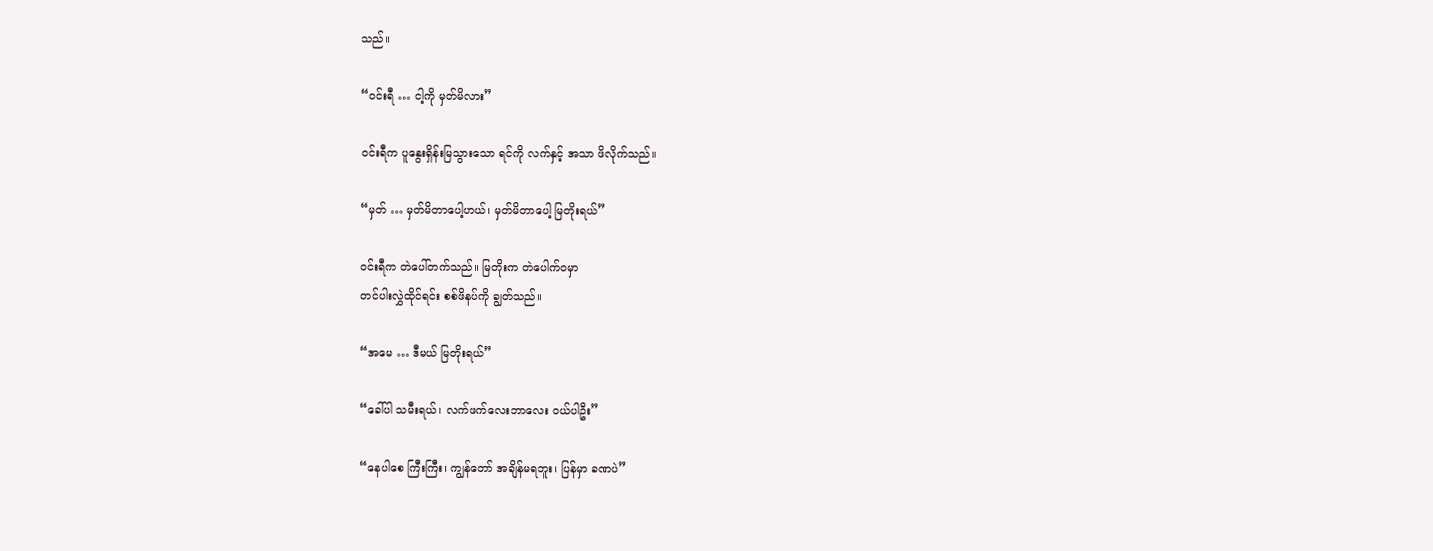သည်။

“ဝင်းရီ … ငါ့ကို မှတ်မိလား”

ဝင်းရီက ပူနွေးရှိန်းမြသွားသော ရင်ကို လက်နှင့် အသာ ဖိလိုက်သည်။

“မှတ် … မှတ်မိတာပေါ့ဟယ်၊ မှတ်မိတာပေါ့ မြတိုးရယ်”

ဝင်းရီက တဲပေါ်တက်သည်။ မြတိုးက တဲပေါက်ဝမှာ
တင်ပါးလွှဲထိုင်ရင်း စစ်ဖိနပ်ကို ချွတ်သည်။

“အမေ … ဒီမယ် မြတိုးရယ်”

“ခေါ်ပါ သမီးရယ်၊ လက်ဖက်လေးဘာလေး ဝယ်ပါဦး”

“နေပါစေ ကြီးကြီး၊ ကျွန်တော် အချိန်မရဘူး၊ ပြန်မှာ ခဏပဲ”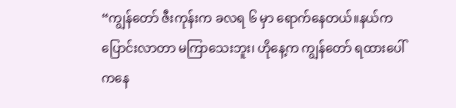“ကျွန်တော် ဇီးကုန်းက ခလရ ၆ မှာ ရောက်နေတယ်။နယ်က ပြောင်းလာတာ မကြာသေးဘူး၊ ဟိုနေ့က ကျွန်တော် ရထားပေါ်ကနေ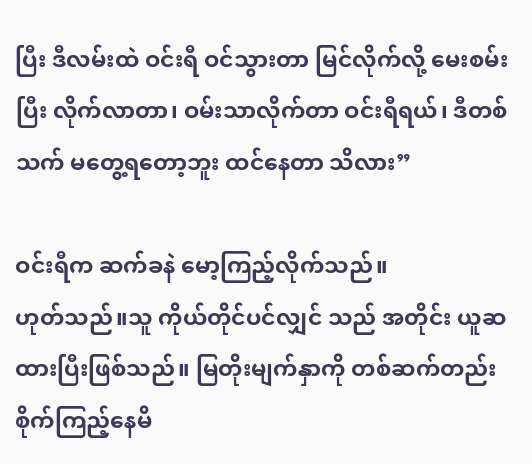ပြီး ဒီလမ်းထဲ ဝင်းရီ ဝင်သွားတာ မြင်လိုက်လို့ မေးစမ်းပြီး လိုက်လာတာ၊ ဝမ်းသာလိုက်တာ ဝင်းရီရယ်၊ ဒီတစ်သက် မတွေ့ရတော့ဘူး ထင်နေတာ သိလား”

ဝင်းရီက ဆက်ခနဲ မော့ကြည့်လိုက်သည်။
ဟုတ်သည်။သူ ကိုယ်တိုင်ပင်လျှင် သည် အတိုင်း ယူဆထားပြီးဖြစ်သည်။ မြတိုးမျက်နှာကို တစ်ဆက်တည်း စိုက်ကြည့်နေမိ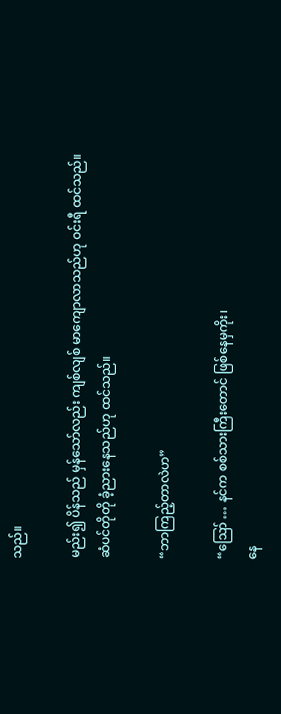သည်။

မည်း၍ ပိန်သည် မှန်သော်လည်း ကျစ်လျစ် မာကျောလာသည်ဟု ဝင်းရီ ထင်သည်။
ဆံပင်တိုတို ခံ့ညားနေသည်ဟု ထင်သည်။

“ဘာကြည့်တာလဲဟ”

“ဪ … နင်က စစ်သားကြီးတောင် ဖြစ်နေမှကိုး၊
နေ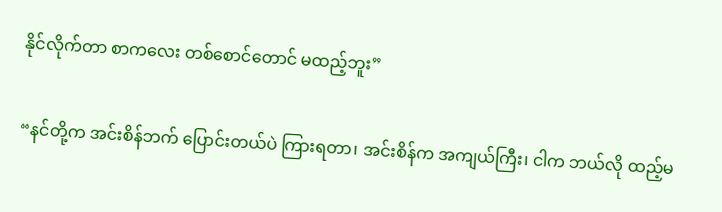နိုင်လိုက်တာ စာကလေး တစ်စောင်တောင် မထည့်ဘူး”

“နင်တို့က အင်းစိန်ဘက် ပြောင်းတယ်ပဲ ကြားရတာ၊ အင်းစိန်က အကျယ်ကြီး၊ ငါက ဘယ်လို ထည့်မ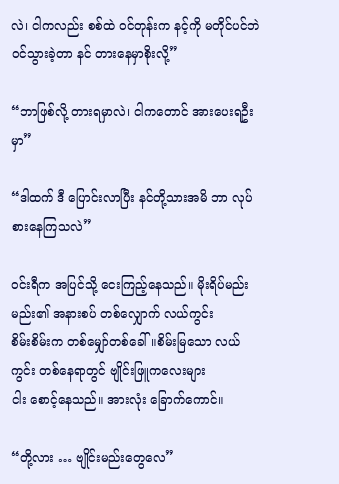လဲ၊ ငါကလည်း စစ်ထဲ ဝင်တုန်းက နင့်ကို မတိုင်ပင်ဘဲ ဝင်သွားခဲ့တာ နင် တားနေမှာစိုးလို့”

“ဘာဖြစ်လို့ တားရမှာလဲ၊ ငါကတောင် အားပေးရဦးမှာ”

“ဒါထက် ဒီ ပြောင်းလာပြီး နင်တို့သားအမိ ဘာ လုပ်စားနေကြသလဲ”

ဝင်းရီက အပြင်သို့ ငေးကြည့်နေသည်။ မိုးရိပ်မည်းမည်း၏ အနားစပ် တစ်လျှောက် လယ်ကွင်း
စိမ်းစိမ်းက တစ်မျှော်တစ်ခေါ်။စိမ်းမြသော လယ်ကွင်း တစ်နေရာတွင် ဗျိုင်းဖြူကလေးများ
ငါး စောင့်နေသည်။ အားလုံး ခြောက်ကောင်။

“တို့လား … ဗျိုင်းမည်းတွေလေ”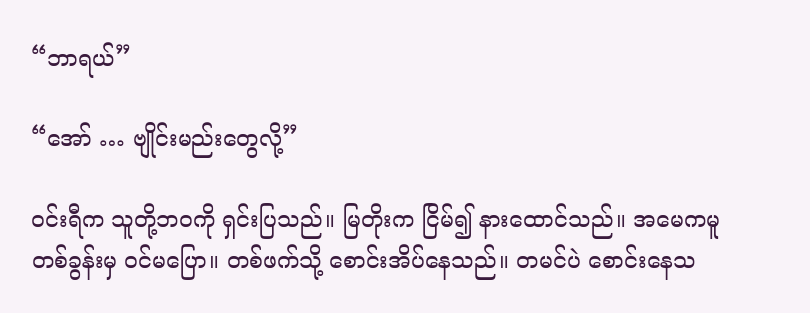“ဘာရယ်”

“အော် … ဗျိုင်းမည်းတွေလို့”

ဝင်းရီက သူတို့ဘဝကို ရှင်းပြသည်။ မြတိုးက ငြိမ်၍ နားထောင်သည်။ အမေကမူ တစ်ခွန်းမှ ဝင်မပြော။ တစ်ဖက်သို့ စောင်းအိပ်နေသည်။ တမင်ပဲ စောင်းနေသ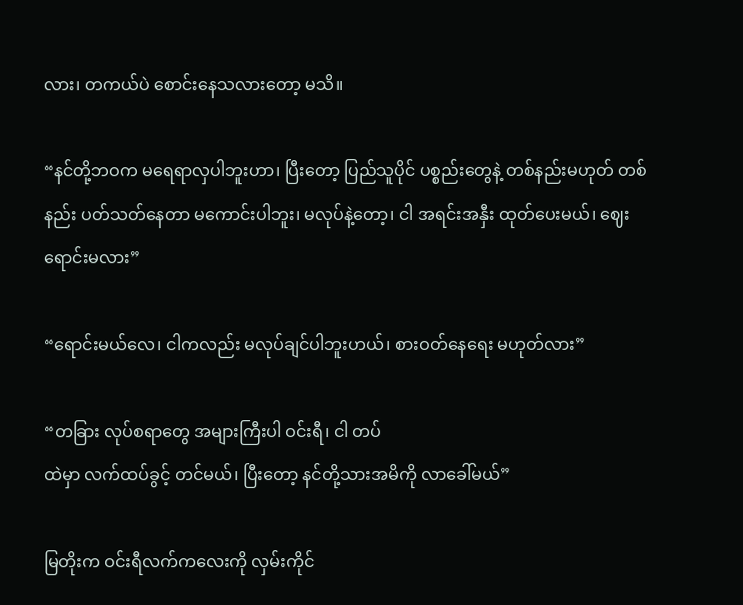လား၊ တကယ်ပဲ စောင်းနေသလားတော့ မသိ။

“နင်တို့ဘဝက မရေရာလှပါဘူးဟာ၊ ပြီးတော့ ပြည်သူပိုင် ပစ္စည်းတွေနဲ့ တစ်နည်းမဟုတ် တစ်နည်း ပတ်သတ်နေတာ မကောင်းပါဘူး၊ မလုပ်နဲ့တော့၊ ငါ အရင်းအနှီး ထုတ်ပေးမယ်၊ ဈေးရောင်းမလား”

“ရောင်းမယ်လေ၊ ငါကလည်း မလုပ်ချင်ပါဘူးဟယ်၊ စားဝတ်နေရေး မဟုတ်လား”

“တခြား လုပ်စရာတွေ အများကြီးပါ ဝင်းရီ၊ ငါ တပ်
ထဲမှာ လက်ထပ်ခွင့် တင်မယ်၊ ပြီးတော့ နင်တို့သားအမိကို လာခေါ်မယ်”

မြတိုးက ဝင်းရီလက်ကလေးကို လှမ်းကိုင်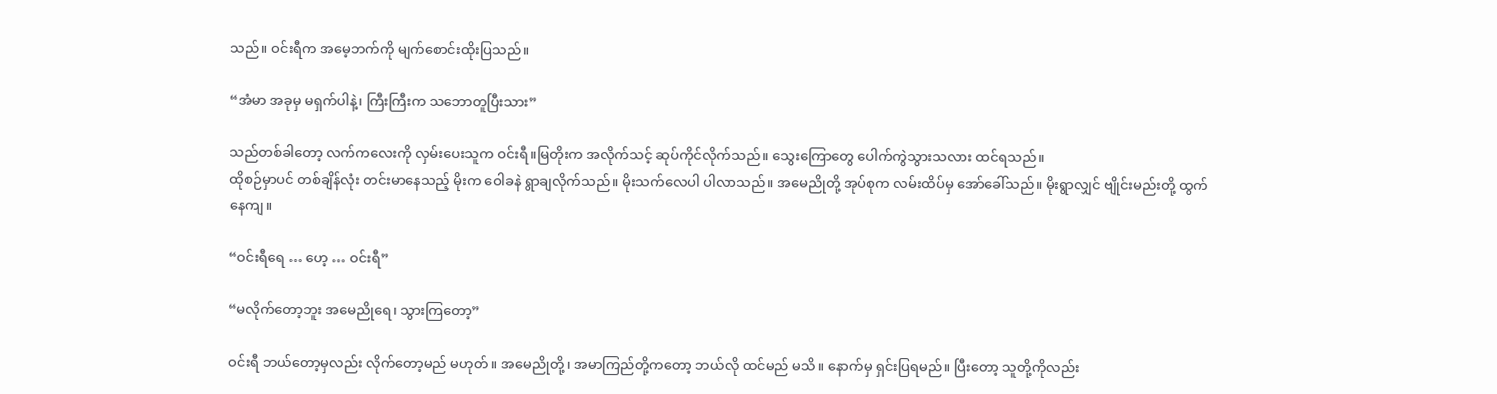သည်။ ဝင်းရီက အမေ့ဘက်ကို မျက်စောင်းထိုးပြသည်။

“အံမာ အခုမှ မရှက်ပါနဲ့၊ ကြီးကြီးက သဘောတူပြီးသား”

သည်တစ်ခါတော့ လက်ကလေးကို လှမ်းပေးသူက ဝင်းရီ။မြတိုးက အလိုက်သင့် ဆုပ်ကိုင်လိုက်သည်။ သွေးကြောတွေ ပေါက်ကွဲသွားသလား ထင်ရသည်။
ထိုစဉ်မှာပင် တစ်ချိန်လုံး တင်းမာနေသည့် မိုးက ဝေါခနဲ ရွာချလိုက်သည်။ မိုးသက်လေပါ ပါလာသည်။ အမေညိုတို့ အုပ်စုက လမ်းထိပ်မှ အော်ခေါ်သည်။ မိုးရွာလျှင် ဗျိုင်းမည်းတို့ ထွက်
နေကျ။

“ဝင်းရီရေ … ဟေ့ … ဝင်းရီ”

“မလိုက်တော့ဘူး အမေညိုရေ၊ သွားကြတော့”

ဝင်းရီ ဘယ်တော့မှလည်း လိုက်တော့မည် မဟုတ်။ အမေညိုတို့၊ အမာကြည်တို့ကတော့ ဘယ်လို ထင်မည် မသိ။ နောက်မှ ရှင်းပြရမည်။ ပြီးတော့ သူတို့ကိုလည်း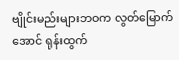ဗျိုင်းမည်းများဘဝက လွတ်မြောက်အောင် ရုန်းထွက်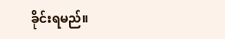ခိုင်းရမည်။